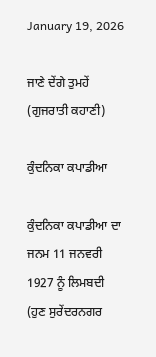January 19, 2026

ਜਾਣੇ ਦੇਂਗੇ ਤੁਮਹੇਂ (ਗੁਜਰਾਤੀ ਕਹਾਣੀ)

ਕੁੰਦਨਿਕਾ ਕਪਾਡੀਆ

ਕੁੰਦਨਿਕਾ ਕਪਾਡੀਆ ਦਾ ਜਨਮ 11 ਜਨਵਰੀ 1927 ਨੂੰ ਲਿਮਬਦੀ (ਹੁਣ ਸੁਰੇਂਦਰਨਗਰ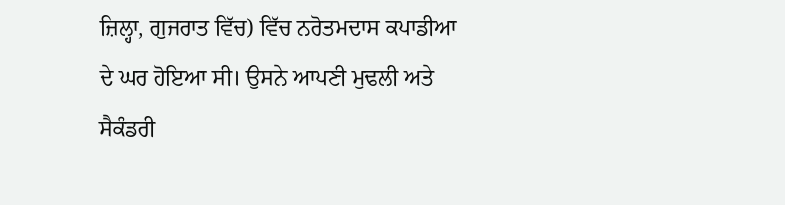ਜ਼ਿਲ੍ਹਾ, ਗੁਜਰਾਤ ਵਿੱਚ) ਵਿੱਚ ਨਰੋਤਮਦਾਸ ਕਪਾਡੀਆ ਦੇ ਘਰ ਹੋਇਆ ਸੀ। ਉਸਨੇ ਆਪਣੀ ਮੁਢਲੀ ਅਤੇ ਸੈਕੰਡਰੀ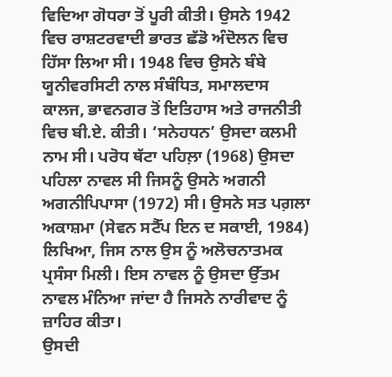ਵਿਦਿਆ ਗੋਧਰਾ ਤੋਂ ਪੂਰੀ ਕੀਤੀ। ਉਸਨੇ 1942 ਵਿਚ ਰਾਸ਼ਟਰਵਾਦੀ ਭਾਰਤ ਛੱਡੋ ਅੰਦੋਲਨ ਵਿਚ ਹਿੱਸਾ ਲਿਆ ਸੀ। 1948 ਵਿਚ ਉਸਨੇ ਬੰਬੇ ਯੂਨੀਵਰਸਿਟੀ ਨਾਲ ਸੰਬੰਧਿਤ, ਸਮਾਲਦਾਸ ਕਾਲਜ, ਭਾਵਨਗਰ ਤੋਂ ਇਤਿਹਾਸ ਅਤੇ ਰਾਜਨੀਤੀ ਵਿਚ ਬੀ.ਏ. ਕੀਤੀ। ‘ਸਨੇਹਧਨ’ ਉਸਦਾ ਕਲਮੀ ਨਾਮ ਸੀ। ਪਰੋਧ ਥੱਟਾ ਪਹਿਲ਼ਾ (1968) ਉਸਦਾ ਪਹਿਲਾ ਨਾਵਲ ਸੀ ਜਿਸਨੂੰ ਉਸਨੇ ਅਗਨੀ ਅਗਨੀਪਿਪਾਸਾ (1972) ਸੀ। ਉਸਨੇ ਸਤ ਪਗ਼ਲਾ ਅਕਾਸ਼ਮਾ (ਸੇਵਨ ਸਟੈੱਪ ਇਨ ਦ ਸਕਾਈ, 1984) ਲਿਖਿਆ, ਜਿਸ ਨਾਲ ਉਸ ਨੂੰ ਅਲੋਚਨਾਤਮਕ ਪ੍ਰਸੰਸਾ ਮਿਲੀ। ਇਸ ਨਾਵਲ ਨੂੰ ਉਸਦਾ ਉੱਤਮ ਨਾਵਲ ਮੰਨਿਆ ਜਾਂਦਾ ਹੈ ਜਿਸਨੇ ਨਾਰੀਵਾਦ ਨੂੰ ਜ਼ਾਹਿਰ ਕੀਤਾ।
ਉਸਦੀ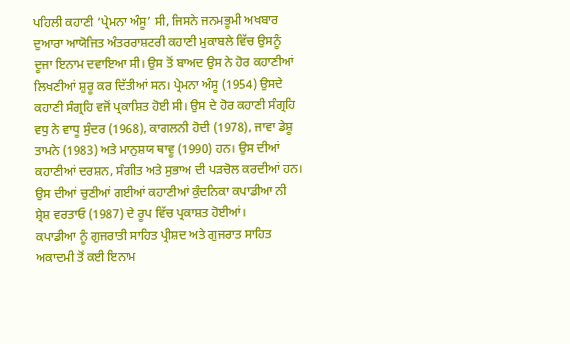ਪਹਿਲੀ ਕਹਾਣੀ ‘ਪ੍ਰੇਮਨਾ ਅੰਸੂ’ ਸੀ, ਜਿਸਨੇ ਜਨਮਭੂਮੀ ਅਖਬਾਰ ਦੁਆਰਾ ਆਯੋਜਿਤ ਅੰਤਰਰਾਸ਼ਟਰੀ ਕਹਾਣੀ ਮੁਕਾਬਲੇ ਵਿੱਚ ਉਸਨੂੰ ਦੂਜਾ ਇਨਾਮ ਦਵਾਇਆ ਸੀ। ਉਸ ਤੋਂ ਬਾਅਦ ਉਸ ਨੇ ਹੋਰ ਕਹਾਣੀਆਂ ਲਿਖਣੀਆਂ ਸ਼ੁਰੂ ਕਰ ਦਿੱਤੀਆਂ ਸਨ। ਪ੍ਰੇਮਨਾ ਅੰਸੂ (1954) ਉਸਦੇ ਕਹਾਣੀ ਸੰਗ੍ਰਹਿ ਵਜੋਂ ਪ੍ਰਕਾਸ਼ਿਤ ਹੋਈ ਸੀ। ਉਸ ਦੇ ਹੋਰ ਕਹਾਣੀ ਸੰਗ੍ਰਹਿ ਵਧੁ ਨੇ ਵਾਧੂ ਸੁੰਦਰ (1968), ਕਾਗਲਨੀ ਹੋਦੀ (1978), ਜਾਵਾ ਡੇਸ਼ੂ ਤਾਮਨੇ (1983) ਅਤੇ ਮਾਨੁਸ਼ਯ ਥਾਵੂ (1990) ਹਨ। ਉਸ ਦੀਆਂ ਕਹਾਣੀਆਂ ਦਰਸ਼ਨ, ਸੰਗੀਤ ਅਤੇ ਸੁਭਾਅ ਦੀ ਪੜਚੋਲ ਕਰਦੀਆਂ ਹਨ। ਉਸ ਦੀਆਂ ਚੁਣੀਆਂ ਗਈਆਂ ਕਹਾਣੀਆਂ ਕੁੰਦਨਿਕਾ ਕਪਾਡੀਆ ਨੀ ਸ਼੍ਰੇਸ਼ ਵਰਤਾਓ (1987) ਦੇ ਰੂਪ ਵਿੱਚ ਪ੍ਰਕਾਸ਼ਤ ਹੋਈਆਂ।
ਕਪਾਡੀਆ ਨੂੰ ਗੁਜਰਾਤੀ ਸਾਹਿਤ ਪ੍ਰੀਸ਼ਦ ਅਤੇ ਗੁਜਰਾਤ ਸਾਹਿਤ ਅਕਾਦਮੀ ਤੋਂ ਕਈ ਇਨਾਮ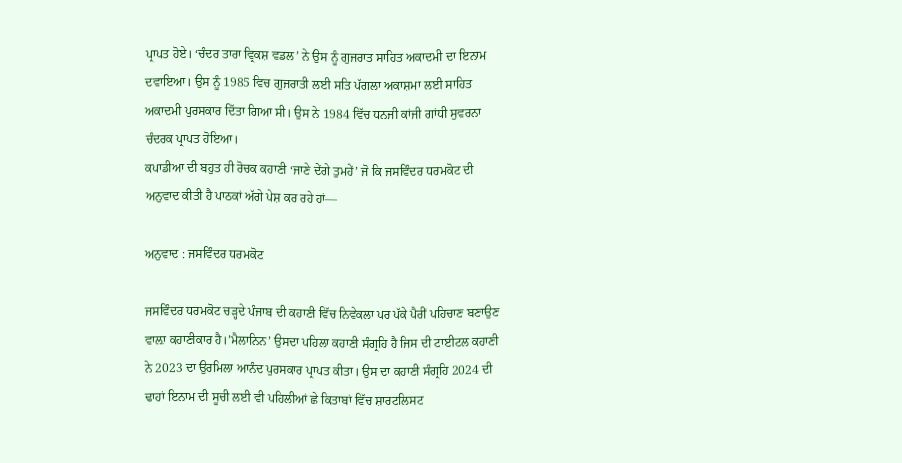ਪ੍ਰਾਪਤ ਹੋਏ। ‘ਚੰਦਰ ਤਾਰਾ ਵ੍ਰਿਕਸ਼ ਵਡਲ’ ਨੇ ਉਸ ਨੂੰ ਗੁਜਰਾਤ ਸਾਹਿਤ ਅਕਾਦਮੀ ਦਾ ਇਨਾਮ ਦਵਾਇਆ। ਉਸ ਨੂੰ 1985 ਵਿਚ ਗੁਜਰਾਤੀ ਲਈ ਸਤਿ ਪੱਗਲਾ ਅਕਾਸ਼ਮਾ ਲਈ ਸਾਹਿਤ ਅਕਾਦਮੀ ਪੁਰਸਕਾਰ ਦਿੱਤਾ ਗਿਆ ਸੀ। ਉਸ ਨੇ 1984 ਵਿੱਚ ਧਨਜੀ ਕਾਂਜੀ ਗਾਂਧੀ ਸੁਵਰਨਾ ਚੰਦਰਕ ਪ੍ਰਾਪਤ ਹੋਇਆ।
ਕਪਾਡੀਆ ਦੀ ਬਹੁਤ ਹੀ ਰੋਚਕ ਕਹਾਣੀ ‘ਜਾਣੇ ਦੇਂਗੇ ਤੁਮਹੇਂ’ ਜੋ ਕਿ ਜਸਵਿੰਦਰ ਧਰਮਕੋਟ ਦੀ ਅਨੁਵਾਦ ਕੀਤੀ ਹੈ ਪਾਠਕਾਂ ਅੱਗੇ ਪੇਸ਼ ਕਰ ਰਹੇ ਹਾਂ—

ਅਨੁਵਾਦ : ਜਸਵਿੰਦਰ ਧਰਮਕੋਟ

ਜਸਵਿੰਦਰ ਧਰਮਕੋਟ ਚੜ੍ਹਦੇ ਪੰਜਾਬ ਦੀ ਕਹਾਣੀ ਵਿੱਚ ਨਿਵੇਕਲਾ ਪਰ ਪੱਕੇ ਪੈਰੀਂ ਪਹਿਚਾਣ ਬਣਾਉਣ ਵਾਲ਼ਾ ਕਹਾਣੀਕਾਰ ਹੈ।’ਮੈਲਾਨਿਨ’ ਉਸਦਾ ਪਹਿਲਾ ਕਹਾਣੀ ਸੰਗ੍ਰਹਿ ਹੈ ਜਿਸ ਦੀ ਟਾਈਟਲ ਕਹਾਣੀ ਨੇ 2023 ਦਾ ਉਰਮਿਲਾ ਆਨੰਦ ਪੁਰਸਕਾਰ ਪ੍ਰਾਪਤ ਕੀਤਾ। ਉਸ ਦਾ ਕਹਾਣੀ ਸੰਗ੍ਰਹਿ 2024 ਦੀ ਢਾਹਾਂ ਇਨਾਮ ਦੀ ਸੂਚੀ ਲਈ ਵੀ ਪਹਿਲੀਆਂ ਛੇ ਕਿਤਾਬਾਂ ਵਿੱਚ ਸ਼ਾਰਟਲਿਸਟ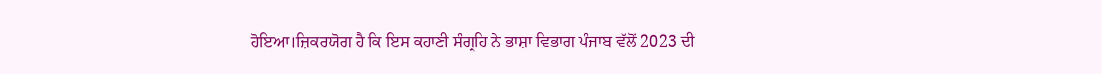ਹੋਇਆ।ਜ਼ਿਕਰਯੋਗ ਹੈ ਕਿ ਇਸ ਕਹਾਣੀ ਸੰਗ੍ਰਹਿ ਨੇ ਭਾਸ਼ਾ ਵਿਭਾਗ ਪੰਜਾਬ ਵੱਲੋਂ 2023 ਦੀ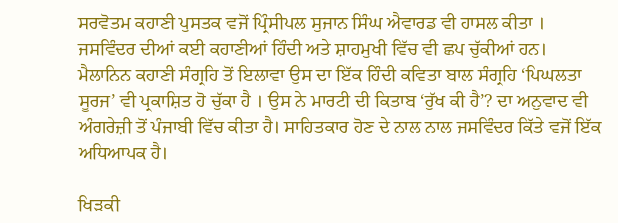ਸਰਵੋਤਮ ਕਹਾਣੀ ਪੁਸਤਕ ਵਜੋਂ ਪ੍ਰਿੰਸੀਪਲ ਸੁਜਾਨ ਸਿੰਘ ਐਵਾਰਡ ਵੀ ਹਾਸਲ ਕੀਤਾ । ਜਸਵਿੰਦਰ ਦੀਆਂ ਕਈ ਕਹਾਣੀਆਂ ਹਿੰਦੀ ਅਤੇ ਸ਼ਾਹਮੁਖੀ ਵਿੱਚ ਵੀ ਛਪ ਚੁੱਕੀਆਂ ਹਨ। ਮੈਲਾਨਿਨ ਕਹਾਣੀ ਸੰਗ੍ਰਹਿ ਤੋਂ ਇਲਾਵਾ ਉਸ ਦਾ ਇੱਕ ਹਿੰਦੀ ਕਵਿਤਾ ਬਾਲ ਸੰਗ੍ਰਹਿ ‘ਪਿਘਲਤਾ ਸੂਰਜ’ ਵੀ ਪ੍ਰਕਾਸ਼ਿਤ ਹੋ ਚੁੱਕਾ ਹੈ । ਉਸ ਨੇ ਮਾਰਟੀ ਦੀ ਕਿਤਾਬ ‘ਰੁੱਖ ਕੀ ਹੈ’? ਦਾ ਅਨੁਵਾਦ ਵੀ ਅੰਗਰੇਜ਼ੀ ਤੋਂ ਪੰਜਾਬੀ ਵਿੱਚ ਕੀਤਾ ਹੈ। ਸਾਹਿਤਕਾਰ ਹੋਣ ਦੇ ਨਾਲ ਨਾਲ ਜਸਵਿੰਦਰ ਕਿੱਤੇ ਵਜੋਂ ਇੱਕ ਅਧਿਆਪਕ ਹੈ।

ਖਿੜਕੀ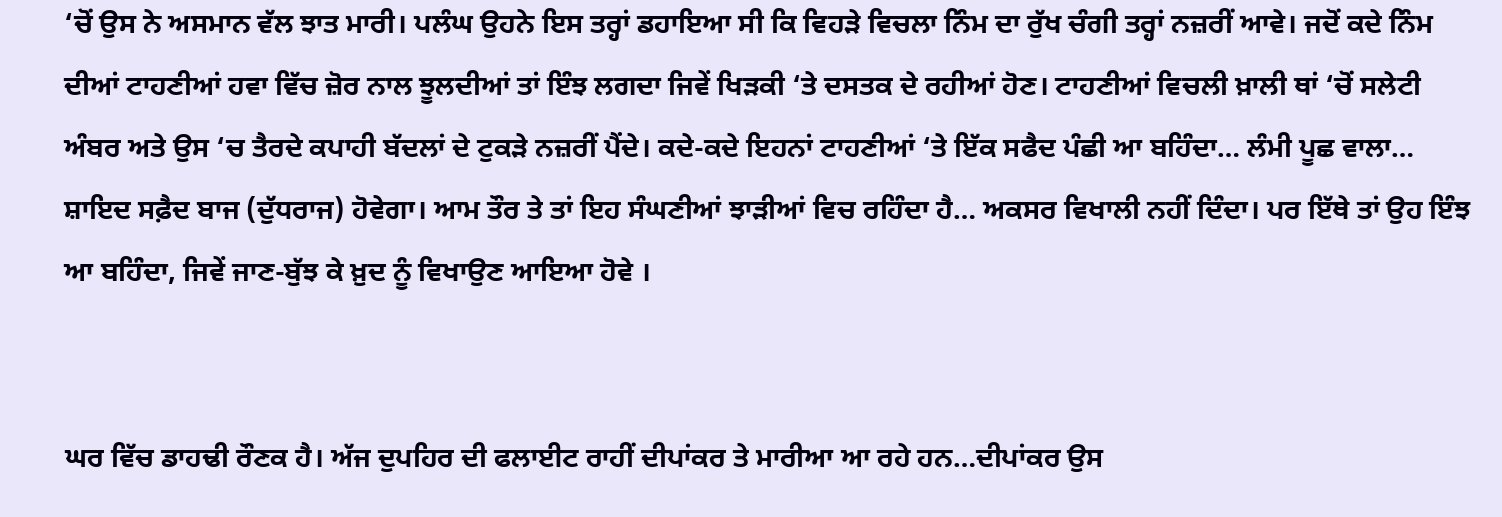‘ਚੋਂ ਉਸ ਨੇ ਅਸਮਾਨ ਵੱਲ ਝਾਤ ਮਾਰੀ। ਪਲੰਘ ਉਹਨੇ ਇਸ ਤਰ੍ਹਾਂ ਡਹਾਇਆ ਸੀ ਕਿ ਵਿਹੜੇ ਵਿਚਲਾ ਨਿੰਮ ਦਾ ਰੁੱਖ ਚੰਗੀ ਤਰ੍ਹਾਂ ਨਜ਼ਰੀਂ ਆਵੇ। ਜਦੋਂ ਕਦੇ ਨਿੰਮ ਦੀਆਂ ਟਾਹਣੀਆਂ ਹਵਾ ਵਿੱਚ ਜ਼ੋਰ ਨਾਲ ਝੂਲਦੀਆਂ ਤਾਂ ਇੰਝ ਲਗਦਾ ਜਿਵੇਂ ਖਿੜਕੀ ‘ਤੇ ਦਸਤਕ ਦੇ ਰਹੀਆਂ ਹੋਣ। ਟਾਹਣੀਆਂ ਵਿਚਲੀ ਖ਼ਾਲੀ ਥਾਂ ‘ਚੋਂ ਸਲੇਟੀ ਅੰਬਰ ਅਤੇ ਉਸ ‘ਚ ਤੈਰਦੇ ਕਪਾਹੀ ਬੱਦਲਾਂ ਦੇ ਟੁਕੜੇ ਨਜ਼ਰੀਂ ਪੈਂਦੇ। ਕਦੇ-ਕਦੇ ਇਹਨਾਂ ਟਾਹਣੀਆਂ ‘ਤੇ ਇੱਕ ਸਫੈਦ ਪੰਛੀ ਆ ਬਹਿੰਦਾ… ਲੰਮੀ ਪੂਛ ਵਾਲਾ… ਸ਼ਾਇਦ ਸਫ਼ੈਦ ਬਾਜ (ਦੁੱਧਰਾਜ) ਹੋਵੇਗਾ। ਆਮ ਤੌਰ ਤੇ ਤਾਂ ਇਹ ਸੰਘਣੀਆਂ ਝਾੜੀਆਂ ਵਿਚ ਰਹਿੰਦਾ ਹੈ… ਅਕਸਰ ਵਿਖਾਲੀ ਨਹੀਂ ਦਿੰਦਾ। ਪਰ ਇੱਥੇ ਤਾਂ ਉਹ ਇੰਝ ਆ ਬਹਿੰਦਾ, ਜਿਵੇਂ ਜਾਣ-ਬੁੱਝ ਕੇ ਖ਼ੁਦ ਨੂੰ ਵਿਖਾਉਣ ਆਇਆ ਹੋਵੇ ।


ਘਰ ਵਿੱਚ ਡਾਹਢੀ ਰੌਣਕ ਹੈ। ਅੱਜ ਦੁਪਹਿਰ ਦੀ ਫਲਾਈਟ ਰਾਹੀਂ ਦੀਪਾਂਕਰ ਤੇ ਮਾਰੀਆ ਆ ਰਹੇ ਹਨ…ਦੀਪਾਂਕਰ ਉਸ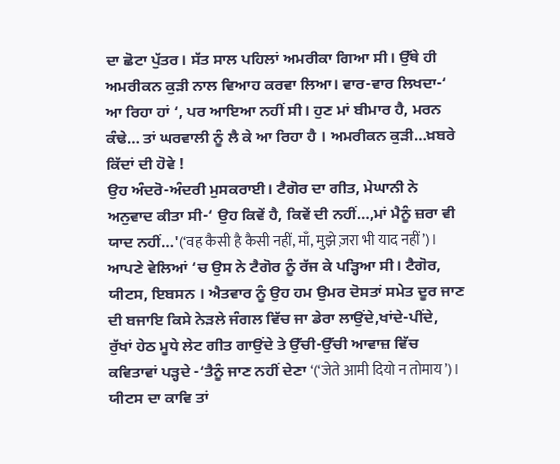ਦਾ ਛੋਟਾ ਪੁੱਤਰ। ਸੱਤ ਸਾਲ ਪਹਿਲਾਂ ਅਮਰੀਕਾ ਗਿਆ ਸੀ। ਉੱਥੇ ਹੀ ਅਮਰੀਕਨ ਕੁੜੀ ਨਾਲ ਵਿਆਹ ਕਰਵਾ ਲਿਆ। ਵਾਰ-ਵਾਰ ਲਿਖਦਾ-‘ ਆ ਰਿਹਾ ਹਾਂ ‘, ਪਰ ਆਇਆ ਨਹੀਂ ਸੀ। ਹੁਣ ਮਾਂ ਬੀਮਾਰ ਹੈ, ਮਰਨ ਕੰਢੇ… ਤਾਂ ਘਰਵਾਲੀ ਨੂੰ ਲੈ ਕੇ ਆ ਰਿਹਾ ਹੈ । ਅਮਰੀਕਨ ਕੁੜੀ…ਖ਼ਬਰੇ ਕਿੱਦਾਂ ਦੀ ਹੋਵੇ !
ਉਹ ਅੰਦਰੋ-ਅੰਦਰੀ ਮੁਸਕਰਾਈ। ਟੈਗੋਰ ਦਾ ਗੀਤ, ਮੇਘਾਨੀ ਨੇ ਅਨੁਵਾਦ ਕੀਤਾ ਸੀ-‘ ਉਹ ਕਿਵੇਂ ਹੈ, ਕਿਵੇਂ ਦੀ ਨਹੀਂ…,ਮਾਂ ਮੈਨੂੰ ਜ਼ਰਾ ਵੀ ਯਾਦ ਨਹੀਂ…'(‘वह कैसी है कैसी नहीं, माँ, मुझे ज़रा भी याद नहीं’)। ਆਪਣੇ ਵੇਲਿਆਂ ‘ਚ ਉਸ ਨੇ ਟੈਗੋਰ ਨੂੰ ਰੱਜ ਕੇ ਪੜ੍ਹਿਆ ਸੀ। ਟੈਗੋਰ, ਯੀਟਸ, ਇਬਸਨ । ਐਤਵਾਰ ਨੂੰ ਉਹ ਹਮ ਉਮਰ ਦੋਸਤਾਂ ਸਮੇਤ ਦੂਰ ਜਾਣ ਦੀ ਬਜਾਇ ਕਿਸੇ ਨੇੜਲੇ ਜੰਗਲ ਵਿੱਚ ਜਾ ਡੇਰਾ ਲਾਉਂਦੇ,ਖਾਂਦੇ-ਪੀਂਦੇ, ਰੁੱਖਾਂ ਹੇਠ ਮੂਧੇ ਲੇਟ ਗੀਤ ਗਾਉਂਦੇ ਤੇ ਉੱਚੀ-ਉੱਚੀ ਆਵਾਜ਼ ਵਿੱਚ ਕਵਿਤਾਵਾਂ ਪੜ੍ਹਦੇ -‘ਤੈਨੂੰ ਜਾਣ ਨਹੀਂ ਦੇਣਾ ‘(‘जेते आमी दियो न तोमाय’)। ਯੀਟਸ ਦਾ ਕਾਵਿ ਤਾਂ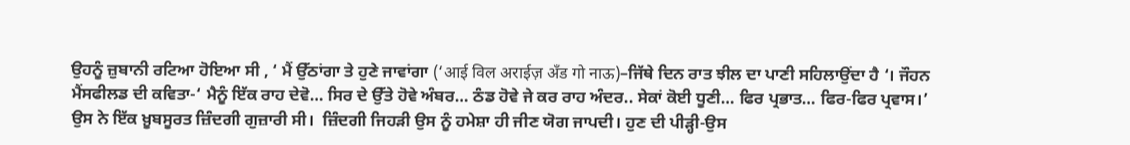ਉਹਨੂੰ ਜ਼ੁਬਾਨੀ ਰਟਿਆ ਹੋਇਆ ਸੀ , ‘ ਮੈਂ ਉੱਠਾਂਗਾ ਤੇ ਹੁਣੇ ਜਾਵਾਂਗਾ (‘आई विल अराईज़ अँड गो नाऊ)–ਜਿੱਥੇ ਦਿਨ ਰਾਤ ਝੀਲ ਦਾ ਪਾਣੀ ਸਹਿਲਾਉਂਦਾ ਹੈ ‘। ਜੌਹਨ ਮੈਂਸਫੀਲਡ ਦੀ ਕਵਿਤਾ-‘ ਮੈਨੂੰ ਇੱਕ ਰਾਹ ਦੇਵੋ… ਸਿਰ ਦੇ ਉੱਤੇ ਹੋਵੇ ਅੰਬਰ… ਠੰਡ ਹੋਵੇ ਜੇ ਕਰ ਰਾਹ ਅੰਦਰ.. ਸੇਕਾਂ ਕੋਈ ਧੂਣੀ… ਫਿਰ ਪ੍ਰਭਾਤ… ਫਿਰ-ਫਿਰ ਪ੍ਰਵਾਸ।’
ਉਸ ਨੇ ਇੱਕ ਖ਼ੂਬਸੂਰਤ ਜ਼ਿੰਦਗੀ ਗੁਜ਼ਾਰੀ ਸੀ।  ਜ਼ਿੰਦਗੀ ਜਿਹੜੀ ਉਸ ਨੂੰ ਹਮੇਸ਼ਾ ਹੀ ਜੀਣ ਯੋਗ ਜਾਪਦੀ। ਹੁਣ ਦੀ ਪੀੜ੍ਹੀ-ਉਸ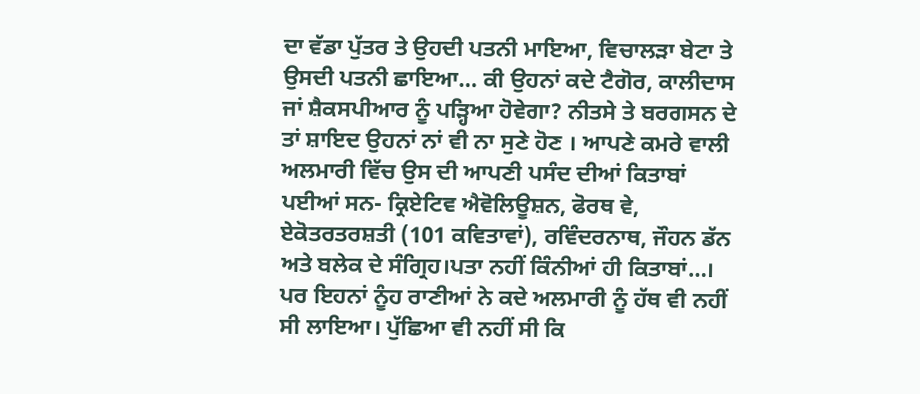ਦਾ ਵੱਡਾ ਪੁੱਤਰ ਤੇ ਉਹਦੀ ਪਤਨੀ ਮਾਇਆ, ਵਿਚਾਲੜਾ ਬੇਟਾ ਤੇ ਉਸਦੀ ਪਤਨੀ ਛਾਇਆ… ਕੀ ਉਹਨਾਂ ਕਦੇ ਟੈਗੋਰ, ਕਾਲੀਦਾਸ ਜਾਂ ਸ਼ੈਕਸਪੀਆਰ ਨੂੰ ਪੜ੍ਹਿਆ ਹੋਵੇਗਾ? ਨੀਤਸੇ ਤੇ ਬਰਗਸਨ ਦੇ ਤਾਂ ਸ਼ਾਇਦ ਉਹਨਾਂ ਨਾਂ ਵੀ ਨਾ ਸੁਣੇ ਹੋਣ । ਆਪਣੇ ਕਮਰੇ ਵਾਲੀ ਅਲਮਾਰੀ ਵਿੱਚ ਉਸ ਦੀ ਆਪਣੀ ਪਸੰਦ ਦੀਆਂ ਕਿਤਾਬਾਂ ਪਈਆਂ ਸਨ- ਕ੍ਰਿਏਟਿਵ ਐਵੋਲਿਊਸ਼ਨ, ਫੋਰਥ ਵੇ, ਏਕੋਤਰਤਰਸ਼ਤੀ (101 ਕਵਿਤਾਵਾਂ), ਰਵਿੰਦਰਨਾਥ, ਜੌਹਨ ਡੱਨ ਅਤੇ ਬਲੇਕ ਦੇ ਸੰਗ੍ਰਿਹ।ਪਤਾ ਨਹੀਂ ਕਿੰਨੀਆਂ ਹੀ ਕਿਤਾਬਾਂ…। ਪਰ ਇਹਨਾਂ ਨੂੰਹ ਰਾਣੀਆਂ ਨੇ ਕਦੇ ਅਲਮਾਰੀ ਨੂੰ ਹੱਥ ਵੀ ਨਹੀਂ ਸੀ ਲਾਇਆ। ਪੁੱਛਿਆ ਵੀ ਨਹੀਂ ਸੀ ਕਿ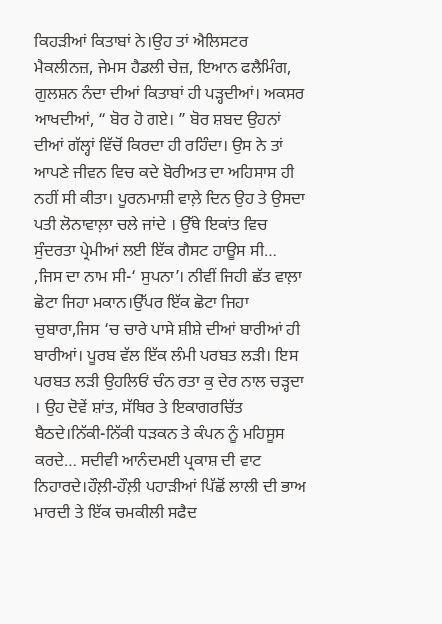ਕਿਹੜੀਆਂ ਕਿਤਾਬਾਂ ਨੇ।ਉਹ ਤਾਂ ਐਲਿਸਟਰ ਮੈਕਲੀਨਜ਼, ਜੇਮਸ ਹੈਡਲੀ ਚੇਜ਼, ਇਆਨ ਫਲੈਮਿੰਗ, ਗੁਲਸ਼ਨ ਨੰਦਾ ਦੀਆਂ ਕਿਤਾਬਾਂ ਹੀ ਪੜ੍ਹਦੀਆਂ। ਅਕਸਰ ਆਖਦੀਆਂ, “ ਬੋਰ ਹੋ ਗਏ। ” ਬੋਰ ਸ਼ਬਦ ਉਹਨਾਂ ਦੀਆਂ ਗੱਲ੍ਹਾਂ ਵਿੱਚੋਂ ਕਿਰਦਾ ਹੀ ਰਹਿੰਦਾ। ਉਸ ਨੇ ਤਾਂ ਆਪਣੇ ਜੀਵਨ ਵਿਚ ਕਦੇ ਬੋਰੀਅਤ ਦਾ ਅਹਿਸਾਸ ਹੀ ਨਹੀਂ ਸੀ ਕੀਤਾ। ਪੂਰਨਮਾਸ਼ੀ ਵਾਲ਼ੇ ਦਿਨ ਉਹ ਤੇ ਉਸਦਾ ਪਤੀ ਲੋਨਾਵਾਲ਼ਾ ਚਲੇ ਜਾਂਦੇ । ਉੱਥੇ ਇਕਾਂਤ ਵਿਚ ਸੁੰਦਰਤਾ ਪ੍ਰੇਮੀਆਂ ਲਈ ਇੱਕ ਗੈਸਟ ਹਾਊਸ ਸੀ… ,ਜਿਸ ਦਾ ਨਾਮ ਸੀ-‘ ਸੁਪਨਾ’। ਨੀਵੀਂ ਜਿਹੀ ਛੱਤ ਵਾਲ਼ਾ ਛੋਟਾ ਜਿਹਾ ਮਕਾਨ।ਉੱਪਰ ਇੱਕ ਛੋਟਾ ਜਿਹਾ ਚੁਬਾਰਾ,ਜਿਸ ‘ਚ ਚਾਰੇ ਪਾਸੇ ਸ਼ੀਸ਼ੇ ਦੀਆਂ ਬਾਰੀਆਂ ਹੀ ਬਾਰੀਆਂ। ਪੂਰਬ ਵੱਲ ਇੱਕ ਲੰਮੀ ਪਰਬਤ ਲੜੀ। ਇਸ ਪਰਬਤ ਲੜੀ ਉਹਲਿਓਂ ਚੰਨ ਰਤਾ ਕੁ ਦੇਰ ਨਾਲ ਚੜ੍ਹਦਾ । ਉਹ ਦੋਵੇਂ ਸ਼ਾਂਤ, ਸੱਥਿਰ ਤੇ ਇਕਾਗਰਚਿੱਤ ਬੈਠਦੇ।ਨਿੱਕੀ-ਨਿੱਕੀ ਧੜਕਨ ਤੇ ਕੰਪਨ ਨੂੰ ਮਹਿਸੂਸ ਕਰਦੇ… ਸਦੀਵੀ ਆਨੰਦਮਈ ਪ੍ਰਕਾਸ਼ ਦੀ ਵਾਟ ਨਿਹਾਰਦੇ।ਹੌਲ਼ੀ-ਹੌਲ਼ੀ ਪਹਾੜੀਆਂ ਪਿੱਛੋਂ ਲਾਲੀ ਦੀ ਭਾਅ ਮਾਰਦੀ ਤੇ ਇੱਕ ਚਮਕੀਲੀ ਸਫੈਦ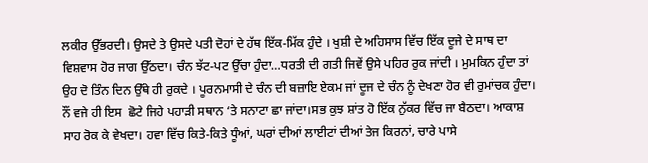ਲਕੀਰ ਉੱਭਰਦੀ। ਉਸਦੇ ਤੇ ਉਸਦੇ ਪਤੀ ਦੋਹਾਂ ਦੇ ਹੱਥ ਇੱਕ-ਮਿੱਕ ਹੁੰਦੇ । ਖੁਸ਼ੀ ਦੇ ਅਹਿਸਾਸ ਵਿੱਚ ਇੱਕ ਦੂਜੇ ਦੇ ਸਾਥ ਦਾ ਵਿਸ਼ਵਾਸ ਹੋਰ ਜਾਗ ਉੱਠਦਾ। ਚੰਨ ਝੱਟ-ਪਟ ਉੱਚਾ ਹੁੰਦਾ…ਧਰਤੀ ਦੀ ਗਤੀ ਜਿਵੇਂ ਉਸੇ ਪਹਿਰ ਰੁਕ ਜਾਂਦੀ । ਮੁਮਕਿਨ ਹੁੰਦਾ ਤਾਂ ਉਹ ਦੋ ਤਿੰਨ ਦਿਨ ਉੱਥੇ ਹੀ ਰੁਕਦੇ । ਪੂਰਨਮਾਸੀ ਦੇ ਚੰਨ ਦੀ ਬਜ਼ਾਇ ਏਕਮ ਜਾਂ ਦੂਜ ਦੇ ਚੰਨ ਨੂੰ ਦੇਖਣਾ ਹੋਰ ਵੀ ਰੁਮਾਂਚਕ ਹੁੰਦਾ। ਨੌਂ ਵਜੇ ਹੀ ਇਸ  ਛੋਟੇ ਜਿਹੇ ਪਹਾੜੀ ਸਥਾਨ ‘ਤੇ ਸਨਾਟਾ ਛਾ ਜਾਂਦਾ।ਸਭ ਕੁਝ ਸ਼ਾਂਤ ਹੋ ਇੱਕ ਨੁੱਕਰ ਵਿੱਚ ਜਾ ਬੈਠਦਾ। ਆਕਾਸ਼ ਸਾਹ ਰੋਕ ਕੇ ਵੇਖਦਾ। ਹਵਾ ਵਿੱਚ ਕਿਤੇ-ਕਿਤੇ ਧੂੰਆਂ, ਘਰਾਂ ਦੀਆਂ ਲਾਈਟਾਂ ਦੀਆਂ ਤੇਜ ਕਿਰਨਾਂ, ਚਾਰੇ ਪਾਸੇ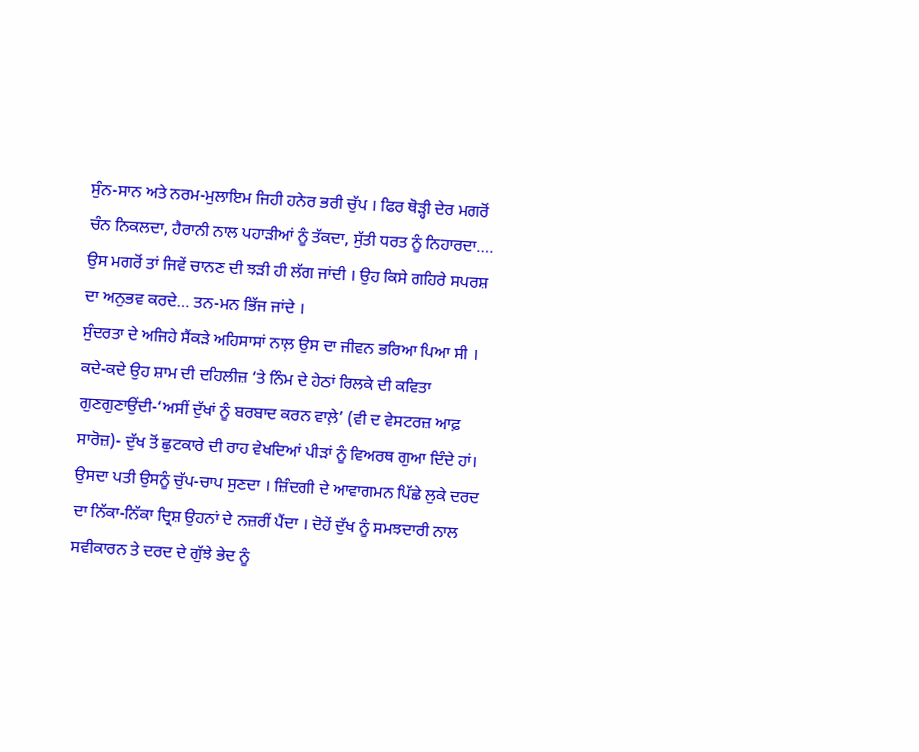ਸੁੰਨ-ਸਾਨ ਅਤੇ ਨਰਮ-ਮੁਲਾਇਮ ਜਿਹੀ ਹਨੇਰ ਭਰੀ ਚੁੱਪ । ਫਿਰ ਥੋੜ੍ਹੀ ਦੇਰ ਮਗਰੋਂ ਚੰਨ ਨਿਕਲਦਾ, ਹੈਰਾਨੀ ਨਾਲ ਪਹਾੜੀਆਂ ਨੂੰ ਤੱਕਦਾ, ਸੁੱਤੀ ਧਰਤ ਨੂੰ ਨਿਹਾਰਦਾ…. ਉਸ ਮਗਰੋਂ ਤਾਂ ਜਿਵੇਂ ਚਾਨਣ ਦੀ ਝੜੀ ਹੀ ਲੱਗ ਜਾਂਦੀ । ਉਹ ਕਿਸੇ ਗਹਿਰੇ ਸਪਰਸ਼ ਦਾ ਅਨੁਭਵ ਕਰਦੇ… ਤਨ-ਮਨ ਭਿੱਜ ਜਾਂਦੇ ।
ਸੁੰਦਰਤਾ ਦੇ ਅਜਿਹੇ ਸੈਂਕੜੇ ਅਹਿਸਾਸਾਂ ਨਾਲ਼ ਉਸ ਦਾ ਜੀਵਨ ਭਰਿਆ ਪਿਆ ਸੀ । ਕਦੇ-ਕਦੇ ਉਹ ਸ਼ਾਮ ਦੀ ਦਹਿਲੀਜ਼ ‘ਤੇ ਨਿੰਮ ਦੇ ਹੇਠਾਂ ਰਿਲਕੇ ਦੀ ਕਵਿਤਾ ਗੁਣਗੁਣਾਉਂਦੀ-‘ਅਸੀਂ ਦੁੱਖਾਂ ਨੂੰ ਬਰਬਾਦ ਕਰਨ ਵਾਲ਼ੇ’ (ਵੀ ਦ ਵੇਸਟਰਜ਼ ਆਫ਼ ਸਾਰੋਜ਼)- ਦੁੱਖ ਤੋਂ ਛੁਟਕਾਰੇ ਦੀ ਰਾਹ ਵੇਖਦਿਆਂ ਪੀੜਾਂ ਨੂੰ ਵਿਅਰਥ ਗੁਆ ਦਿੰਦੇ ਹਾਂ। ਉਸਦਾ ਪਤੀ ਉਸਨੂੰ ਚੁੱਪ-ਚਾਪ ਸੁਣਦਾ । ਜ਼ਿੰਦਗੀ ਦੇ ਆਵਾਗਮਨ ਪਿੱਛੇ ਲੁਕੇ ਦਰਦ ਦਾ ਨਿੱਕਾ-ਨਿੱਕਾ ਦ੍ਰਿਸ਼ ਉਹਨਾਂ ਦੇ ਨਜ਼ਰੀਂ ਪੈਂਦਾ । ਦੋਹੇਂ ਦੁੱਖ ਨੂੰ ਸਮਝਦਾਰੀ ਨਾਲ ਸਵੀਕਾਰਨ ਤੇ ਦਰਦ ਦੇ ਗੁੱਝੇ ਭੇਦ ਨੂੰ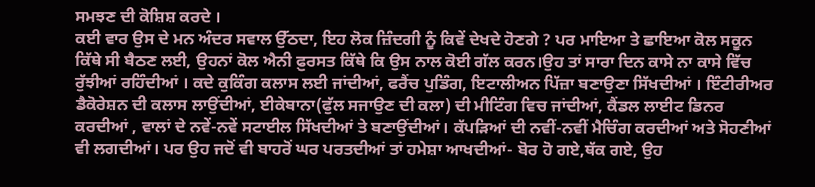ਸਮਝਣ ਦੀ ਕੋਸ਼ਿਸ਼ ਕਰਦੇ ।
ਕਈ ਵਾਰ ਉਸ ਦੇ ਮਨ ਅੰਦਰ ਸਵਾਲ ਉੱਠਦਾ, ਇਹ ਲੋਕ ਜ਼ਿੰਦਗੀ ਨੂੰ ਕਿਵੇਂ ਦੇਖਦੇ ਹੋਣਗੇ ? ਪਰ ਮਾਇਆ ਤੇ ਛਾਇਆ ਕੋਲ ਸਕੂਨ ਕਿੱਥੇ ਸੀ ਬੈਠਣ ਲਈ, ਉਹਨਾਂ ਕੋਲ ਐਨੀ ਫ਼ੁਰਸਤ ਕਿੱਥੇ ਕਿ ਉਸ ਨਾਲ ਕੋਈ ਗੱਲ ਕਰਨ।ਉਹ ਤਾਂ ਸਾਰਾ ਦਿਨ ਕਾਸੇ ਨਾ ਕਾਸੇ ਵਿੱਚ ਰੁੱਝੀਆਂ ਰਹਿੰਦੀਆਂ । ਕਦੇ ਕੁਕਿੰਗ ਕਲਾਸ ਲਈ ਜਾਂਦੀਆਂ, ਫਰੈਂਚ ਪੁਡਿੰਗ, ਇਟਾਲੀਅਨ ਪਿੱਜ਼ਾ ਬਣਾਉਣਾ ਸਿੱਖਦੀਆਂ । ਇੰਟੀਰੀਅਰ ਡੈਕੋਰੇਸ਼ਨ ਦੀ ਕਲਾਸ ਲਾਉਂਦੀਆਂ, ਈਕੇਬਾਨਾ(ਫੁੱਲ ਸਜਾਉਣ ਦੀ ਕਲਾ) ਦੀ ਮੀਟਿੰਗ ਵਿਚ ਜਾਂਦੀਆਂ, ਕੈਂਡਲ ਲਾਈਟ ਡਿਨਰ ਕਰਦੀਆਂ , ਵਾਲਾਂ ਦੇ ਨਵੇਂ-ਨਵੇਂ ਸਟਾਈਲ ਸਿੱਖਦੀਆਂ ਤੇ ਬਣਾਉਂਦੀਆਂ। ਕੱਪੜਿਆਂ ਦੀ ਨਵੀਂ-ਨਵੀਂ ਮੈਚਿੰਗ ਕਰਦੀਆਂ ਅਤੇ ਸੋਹਣੀਆਂ ਵੀ ਲਗਦੀਆਂ। ਪਰ ਉਹ ਜਦੋਂ ਵੀ ਬਾਹਰੋਂ ਘਰ ਪਰਤਦੀਆਂ ਤਾਂ ਹਮੇਸ਼ਾ ਆਖਦੀਆਂ- ਬੋਰ ਹੋ ਗਏ,ਥੱਕ ਗਏ, ਉਹ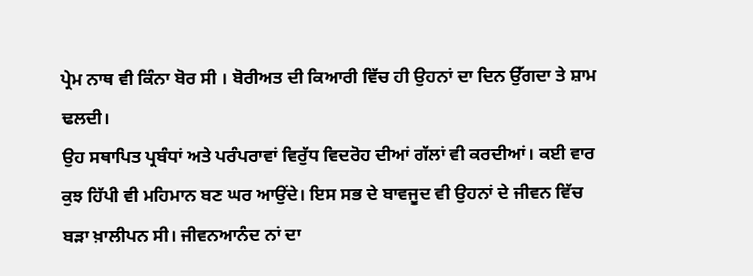ਪ੍ਰੇਮ ਨਾਥ ਵੀ ਕਿੰਨਾ ਬੋਰ ਸੀ । ਬੋਰੀਅਤ ਦੀ ਕਿਆਰੀ ਵਿੱਚ ਹੀ ਉਹਨਾਂ ਦਾ ਦਿਨ ਉੱਗਦਾ ਤੇ ਸ਼ਾਮ ਢਲਦੀ।
ਉਹ ਸਥਾਪਿਤ ਪ੍ਰਬੰਧਾਂ ਅਤੇ ਪਰੰਪਰਾਵਾਂ ਵਿਰੁੱਧ ਵਿਦਰੋਹ ਦੀਆਂ ਗੱਲਾਂ ਵੀ ਕਰਦੀਆਂ। ਕਈ ਵਾਰ ਕੁਝ ਹਿੱਪੀ ਵੀ ਮਹਿਮਾਨ ਬਣ ਘਰ ਆਉਂਦੇ। ਇਸ ਸਭ ਦੇ ਬਾਵਜੂਦ ਵੀ ਉਹਨਾਂ ਦੇ ਜੀਵਨ ਵਿੱਚ ਬੜਾ ਖ਼ਾਲੀਪਨ ਸੀ। ਜੀਵਨਆਨੰਦ ਨਾਂ ਦਾ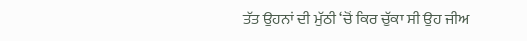ਤੱਤ ਉਹਨਾਂ ਦੀ ਮੁੱਠੀ ‘ਚੋਂ ਕਿਰ ਚੁੱਕਾ ਸੀ ਉਹ ਜੀਅ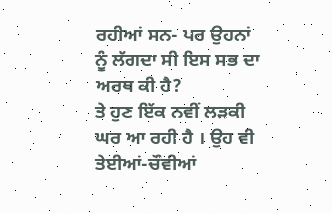ਰਹੀਆਂ ਸਨ- ਪਰ ਉਹਨਾਂ ਨੂੰ ਲੱਗਦਾ ਸੀ ਇਸ ਸਭ ਦਾ ਅਰਥ ਕੀ ਹੈ?
ਤੇ ਹੁਣ ਇੱਕ ਨਵੀਂ ਲੜਕੀ ਘਰ ਆ ਰਹੀ ਹੈ । ਉਹ ਵੀ ਤੇਈਆਂ-ਚੌਵੀਆਂ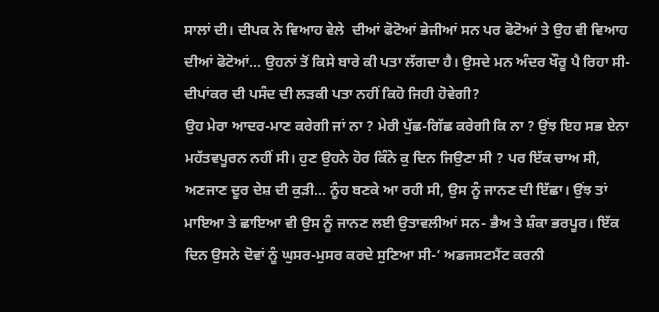ਸਾਲਾਂ ਦੀ। ਦੀਪਕ ਨੇ ਵਿਆਹ ਵੇਲੇ  ਦੀਆਂ ਫੋਟੋਆਂ ਭੇਜੀਆਂ ਸਨ ਪਰ ਫੋਟੋਆਂ ਤੇ ਉਹ ਵੀ ਵਿਆਹ ਦੀਆਂ ਫੋਟੋਆਂ… ਉਹਨਾਂ ਤੋਂ ਕਿਸੇ ਬਾਰੇ ਕੀ ਪਤਾ ਲੱਗਦਾ ਹੈ। ਉਸਦੇ ਮਨ ਅੰਦਰ ਖੌਰੂ ਪੈ ਰਿਹਾ ਸੀ- ਦੀਪਾਂਕਰ ਦੀ ਪਸੰਦ ਦੀ ਲੜਕੀ ਪਤਾ ਨਹੀਂ ਕਿਹੋ ਜਿਹੀ ਹੋਵੇਗੀ?
ਉਹ ਮੇਰਾ ਆਦਰ-ਮਾਣ ਕਰੇਗੀ ਜਾਂ ਨਾ ? ਮੇਰੀ ਪੁੱਛ-ਗਿੱਛ ਕਰੇਗੀ ਕਿ ਨਾ ? ਉਂਝ ਇਹ ਸਭ ਏਨਾ ਮਹੱਤਵਪੂਰਨ ਨਹੀਂ ਸੀ। ਹੁਣ ਉਹਨੇ ਹੋਰ ਕਿੰਨੇ ਕੁ ਦਿਨ ਜਿਉਣਾ ਸੀ ? ਪਰ ਇੱਕ ਚਾਅ ਸੀ, ਅਣਜਾਣ ਦੂਰ ਦੇਸ਼ ਦੀ ਕੁੜੀ… ਨੂੰਹ ਬਣਕੇ ਆ ਰਹੀ ਸੀ, ਉਸ ਨੂੰ ਜਾਨਣ ਦੀ ਇੱਛਾ। ਉਂਝ ਤਾਂ ਮਾਇਆ ਤੇ ਛਾਇਆ ਵੀ ਉਸ ਨੂੰ ਜਾਨਣ ਲਈ ਉਤਾਵਲੀਆਂ ਸਨ- ਭੈਅ ਤੇ ਸ਼ੰਕਾ ਭਰਪੂਰ। ਇੱਕ ਦਿਨ ਉਸਨੇ ਦੋਵਾਂ ਨੂੰ ਘੁਸਰ-ਮੁਸਰ ਕਰਦੇ ਸੁਣਿਆ ਸੀ-‘ ਅਡਜਸਟਮੈਂਟ ਕਰਨੀ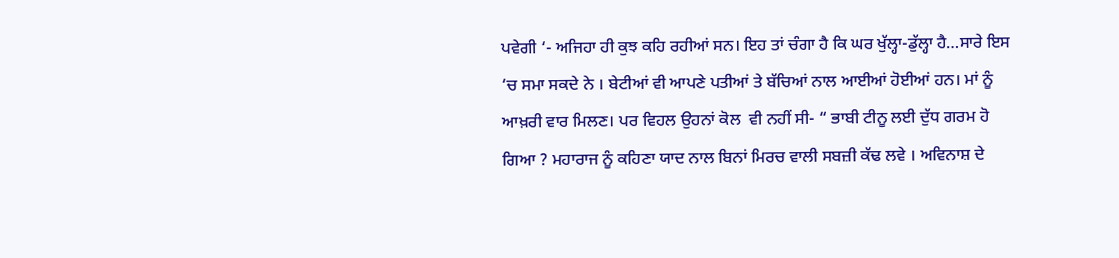ਪਵੇਗੀ ‘- ਅਜਿਹਾ ਹੀ ਕੁਝ ਕਹਿ ਰਹੀਆਂ ਸਨ। ਇਹ ਤਾਂ ਚੰਗਾ ਹੈ ਕਿ ਘਰ ਖੁੱਲ੍ਹਾ-ਡੁੱਲ੍ਹਾ ਹੈ…ਸਾਰੇ ਇਸ ‘ਚ ਸਮਾ ਸਕਦੇ ਨੇ । ਬੇਟੀਆਂ ਵੀ ਆਪਣੇ ਪਤੀਆਂ ਤੇ ਬੱਚਿਆਂ ਨਾਲ ਆਈਆਂ ਹੋਈਆਂ ਹਨ। ਮਾਂ ਨੂੰ ਆਖ਼ਰੀ ਵਾਰ ਮਿਲਣ। ਪਰ ਵਿਹਲ ਉਹਨਾਂ ਕੋਲ  ਵੀ ਨਹੀਂ ਸੀ- “ ਭਾਬੀ ਟੀਨੂ ਲਈ ਦੁੱਧ ਗਰਮ ਹੋ ਗਿਆ ? ਮਹਾਰਾਜ ਨੂੰ ਕਹਿਣਾ ਯਾਦ ਨਾਲ ਬਿਨਾਂ ਮਿਰਚ ਵਾਲੀ ਸਬਜ਼ੀ ਕੱਢ ਲਵੇ । ਅਵਿਨਾਸ਼ ਦੇ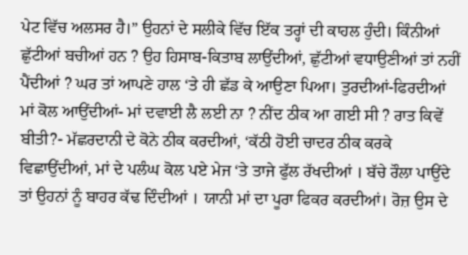ਪੇਟ ਵਿੱਚ ਅਲਸਰ ਹੈ।” ਉਹਨਾਂ ਦੇ ਸਲੀਕੇ ਵਿੱਚ ਇੱਕ ਤਰ੍ਹਾਂ ਦੀ ਕਾਹਲ ਹੁੰਦੀ। ਕਿੰਨੀਆਂ ਛੁੱਟੀਆਂ ਬਚੀਆਂ ਹਨ ? ਉਹ ਹਿਸਾਬ-ਕਿਤਾਬ ਲਾਉਂਦੀਆਂ, ਛੁੱਟੀਆਂ ਵਧਾਉਣੀਆਂ ਤਾਂ ਨਹੀਂ ਪੈਂਦੀਆਂ ? ਘਰ ਤਾਂ ਆਪਣੇ ਹਾਲ ‘ਤੇ ਹੀ ਛੱਡ ਕੇ ਆਉਣਾ ਪਿਆ। ਤੁਰਦੀਆਂ-ਫਿਰਦੀਆਂ ਮਾਂ ਕੋਲ ਆਉਂਦੀਆਂ- ਮਾਂ ਦਵਾਈ ਲੈ ਲਈ ਨਾ ? ਨੀਂਦ ਠੀਕ ਆ ਗਈ ਸੀ ? ਰਾਤ ਕਿਵੇਂ ਬੀਤੀ?- ਮੱਛਰਦਾਨੀ ਦੇ ਕੋਨੇ ਠੀਕ ਕਰਦੀਆਂ, ‘ਕੱਠੀ ਹੋਈ ਚਾਦਰ ਠੀਕ ਕਰਕੇ ਵਿਛਾਉਂਦੀਆਂ, ਮਾਂ ਦੇ ਪਲੰਘ ਕੋਲ ਪਏ ਮੇਜ ‘ਤੇ ਤਾਜੇ ਫੁੱਲ ਰੱਖਦੀਆਂ । ਬੱਚੇ ਰੌਲਾ ਪਾਉਂਦੇ ਤਾਂ ਉਹਨਾਂ ਨੂੰ ਬਾਹਰ ਕੱਢ ਦਿੰਦੀਆਂ । ਯਾਨੀ ਮਾਂ ਦਾ ਪੂਰਾ ਫਿਕਰ ਕਰਦੀਆਂ। ਰੋਜ਼ ਉਸ ਦੇ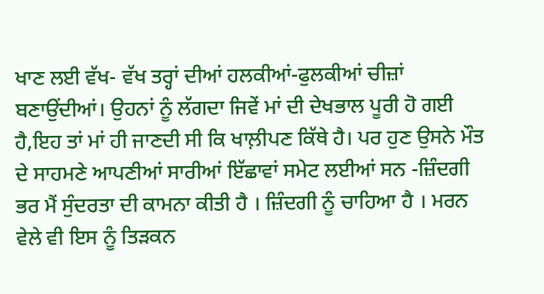ਖਾਣ ਲਈ ਵੱਖ- ਵੱਖ ਤਰ੍ਹਾਂ ਦੀਆਂ ਹਲਕੀਆਂ-ਫੁਲਕੀਆਂ ਚੀਜ਼ਾਂ ਬਣਾਉਂਦੀਆਂ। ਉਹਨਾਂ ਨੂੰ ਲੱਗਦਾ ਜਿਵੇਂ ਮਾਂ ਦੀ ਦੇਖਭਾਲ ਪੂਰੀ ਹੋ ਗਈ ਹੈ,ਇਹ ਤਾਂ ਮਾਂ ਹੀ ਜਾਣਦੀ ਸੀ ਕਿ ਖਾਲ਼ੀਪਣ ਕਿੱਥੇ ਹੈ। ਪਰ ਹੁਣ ਉਸਨੇ ਮੌਤ ਦੇ ਸਾਹਮਣੇ ਆਪਣੀਆਂ ਸਾਰੀਆਂ ਇੱਛਾਵਾਂ ਸਮੇਟ ਲਈਆਂ ਸਨ -ਜ਼ਿੰਦਗੀ ਭਰ ਮੈਂ ਸੁੰਦਰਤਾ ਦੀ ਕਾਮਨਾ ਕੀਤੀ ਹੈ । ਜ਼ਿੰਦਗੀ ਨੂੰ ਚਾਹਿਆ ਹੈ । ਮਰਨ ਵੇਲੇ ਵੀ ਇਸ ਨੂੰ ਤਿੜਕਨ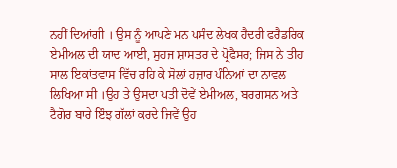ਨਹੀਂ ਦਿਆਂਗੀ । ਉਸ ਨੂੰ ਆਪਣੇ ਮਨ ਪਸੰਦ ਲੇਖਕ ਹੈਦਰੀ ਫਰੈਡਰਿਕ ਏਮੀਅਲ ਦੀ ਯਾਦ ਆਈ, ਸੁਹਜ ਸ਼ਾਸਤਰ ਦੇ ਪ੍ਰੋਫੈਸਰ; ਜਿਸ ਨੇ ਤੀਹ ਸਾਲ ਇਕਾਂਤਵਾਸ ਵਿੱਚ ਰਹਿ ਕੇ ਸੋਲਾਂ ਹਜ਼ਾਰ ਪੰਨਿਆਂ ਦਾ ਨਾਵਲ ਲਿਖਿਆ ਸੀ ।ਉਹ ਤੇ ਉਸਦਾ ਪਤੀ ਦੋਵੇਂ ਏਮੀਅਲ, ਬਰਗਸਨ ਅਤੇ ਟੈਗੋਰ ਬਾਰੇ ਇੰਝ ਗੱਲਾਂ ਕਰਦੇ ਜਿਵੇਂ ਉਹ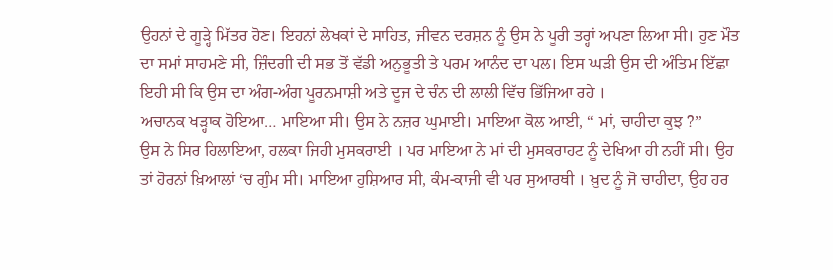ਉਹਨਾਂ ਦੇ ਗੂੜ੍ਹੇ ਮਿੱਤਰ ਹੋਣ। ਇਹਨਾਂ ਲੇਖਕਾਂ ਦੇ ਸਾਹਿਤ, ਜੀਵਨ ਦਰਸ਼ਨ ਨੂੰ ਉਸ ਨੇ ਪੂਰੀ ਤਰ੍ਹਾਂ ਅਪਣਾ ਲਿਆ ਸੀ। ਹੁਣ ਮੌਤ ਦਾ ਸਮਾਂ ਸਾਹਮਣੇ ਸੀ, ਜ਼ਿੰਦਗੀ ਦੀ ਸਭ ਤੋਂ ਵੱਡੀ ਅਨੁਭੂਤੀ ਤੇ ਪਰਮ ਆਨੰਦ ਦਾ ਪਲ। ਇਸ ਘੜੀ ਉਸ ਦੀ ਅੰਤਿਮ ਇੱਛਾ ਇਹੀ ਸੀ ਕਿ ਉਸ ਦਾ ਅੰਗ-ਅੰਗ ਪੂਰਨਮਾਸ਼ੀ ਅਤੇ ਦੂਜ ਦੇ ਚੰਨ ਦੀ ਲਾਲੀ ਵਿੱਚ ਭਿੱਜਿਆ ਰਹੇ ।
ਅਚਾਨਕ ਖੜ੍ਹਾਕ ਹੋਇਆ… ਮਾਇਆ ਸੀ। ਉਸ ਨੇ ਨਜ਼ਰ ਘੁਮਾਈ। ਮਾਇਆ ਕੋਲ ਆਈ, “ ਮਾਂ, ਚਾਹੀਦਾ ਕੁਝ ?”
ਉਸ ਨੇ ਸਿਰ ਹਿਲਾਇਆ, ਹਲਕਾ ਜਿਹੀ ਮੁਸਕਰਾਈ । ਪਰ ਮਾਇਆ ਨੇ ਮਾਂ ਦੀ ਮੁਸਕਰਾਹਟ ਨੂੰ ਦੇਖਿਆ ਹੀ ਨਹੀਂ ਸੀ। ਉਹ ਤਾਂ ਹੋਰਨਾਂ ਖ਼ਿਆਲਾਂ ‘ਚ ਗੁੰਮ ਸੀ। ਮਾਇਆ ਹੁਸ਼ਿਆਰ ਸੀ, ਕੰਮ-ਕਾਜੀ ਵੀ ਪਰ ਸੁਆਰਥੀ । ਖ਼ੁਦ ਨੂੰ ਜੋ ਚਾਹੀਦਾ, ਉਹ ਹਰ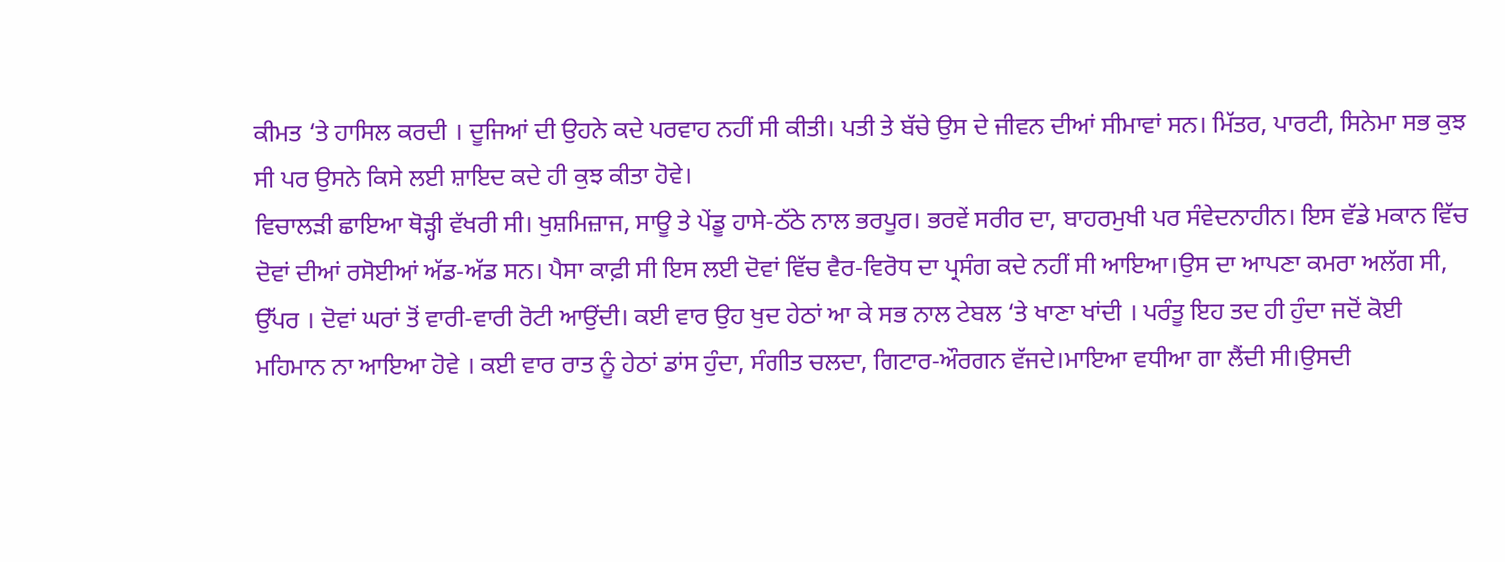ਕੀਮਤ ‘ਤੇ ਹਾਸਿਲ ਕਰਦੀ । ਦੂਜਿਆਂ ਦੀ ਉਹਨੇ ਕਦੇ ਪਰਵਾਹ ਨਹੀਂ ਸੀ ਕੀਤੀ। ਪਤੀ ਤੇ ਬੱਚੇ ਉਸ ਦੇ ਜੀਵਨ ਦੀਆਂ ਸੀਮਾਵਾਂ ਸਨ। ਮਿੱਤਰ, ਪਾਰਟੀ, ਸਿਨੇਮਾ ਸਭ ਕੁਝ ਸੀ ਪਰ ਉਸਨੇ ਕਿਸੇ ਲਈ ਸ਼ਾਇਦ ਕਦੇ ਹੀ ਕੁਝ ਕੀਤਾ ਹੋਵੇ।
ਵਿਚਾਲੜੀ ਛਾਇਆ ਥੋੜ੍ਹੀ ਵੱਖਰੀ ਸੀ। ਖੁਸ਼ਮਿਜ਼ਾਜ, ਸਾਊ ਤੇ ਪੇਂਡੂ ਹਾਸੇ-ਠੱਠੇ ਨਾਲ ਭਰਪੂਰ। ਭਰਵੇਂ ਸਰੀਰ ਦਾ, ਬਾਹਰਮੁਖੀ ਪਰ ਸੰਵੇਦਨਾਹੀਨ। ਇਸ ਵੱਡੇ ਮਕਾਨ ਵਿੱਚ ਦੋਵਾਂ ਦੀਆਂ ਰਸੋਈਆਂ ਅੱਡ-ਅੱਡ ਸਨ। ਪੈਸਾ ਕਾਫ਼ੀ ਸੀ ਇਸ ਲਈ ਦੋਵਾਂ ਵਿੱਚ ਵੈਰ-ਵਿਰੋਧ ਦਾ ਪ੍ਰਸੰਗ ਕਦੇ ਨਹੀਂ ਸੀ ਆਇਆ।ਉਸ ਦਾ ਆਪਣਾ ਕਮਰਾ ਅਲੱਗ ਸੀ, ਉੱਪਰ । ਦੋਵਾਂ ਘਰਾਂ ਤੋਂ ਵਾਰੀ-ਵਾਰੀ ਰੋਟੀ ਆਉਂਦੀ। ਕਈ ਵਾਰ ਉਹ ਖੁਦ ਹੇਠਾਂ ਆ ਕੇ ਸਭ ਨਾਲ ਟੇਬਲ ‘ਤੇ ਖਾਣਾ ਖਾਂਦੀ । ਪਰੰਤੂ ਇਹ ਤਦ ਹੀ ਹੁੰਦਾ ਜਦੋਂ ਕੋਈ ਮਹਿਮਾਨ ਨਾ ਆਇਆ ਹੋਵੇ । ਕਈ ਵਾਰ ਰਾਤ ਨੂੰ ਹੇਠਾਂ ਡਾਂਸ ਹੁੰਦਾ, ਸੰਗੀਤ ਚਲਦਾ, ਗਿਟਾਰ-ਔਰਗਨ ਵੱਜਦੇ।ਮਾਇਆ ਵਧੀਆ ਗਾ ਲੈਂਦੀ ਸੀ।ਉਸਦੀ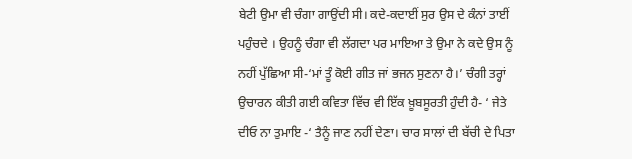ਬੇਟੀ ਉਮਾ ਵੀ ਚੰਗਾ ਗਾਉਂਦੀ ਸੀ। ਕਦੇ-ਕਦਾਈਂ ਸੁਰ ਉਸ ਦੇ ਕੰਨਾਂ ਤਾਈਂ ਪਹੁੰਚਦੇ । ਉਹਨੂੰ ਚੰਗਾ ਵੀ ਲੱਗਦਾ ਪਰ ਮਾਇਆ ਤੇ ਉਮਾ ਨੇ ਕਦੇ ਉਸ ਨੂੰ ਨਹੀਂ ਪੁੱਛਿਆ ਸੀ-‘ਮਾਂ ਤੂੰ ਕੋਈ ਗੀਤ ਜਾਂ ਭਜਨ ਸੁਣਨਾ ਹੈ।’ ਚੰਗੀ ਤਰ੍ਹਾਂ ਉਚਾਰਨ ਕੀਤੀ ਗਈ ਕਵਿਤਾ ਵਿੱਚ ਵੀ ਇੱਕ ਖ਼ੂਬਸੂਰਤੀ ਹੁੰਦੀ ਹੈ- ‘ ਜੇਤੇ ਦੀਓ ਨਾ ਤੁਮਾਇ -‘ ਤੈਨੂੰ ਜਾਣ ਨਹੀਂ ਦੇਣਾ। ਚਾਰ ਸਾਲਾਂ ਦੀ ਬੱਚੀ ਦੇ ਪਿਤਾ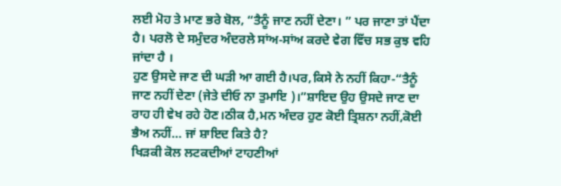ਲਈ ਮੋਹ ਤੇ ਮਾਣ ਭਰੇ ਬੋਲ, “ਤੈਨੂੰ ਜਾਣ ਨਹੀਂ ਦੇਣਾ। ” ਪਰ ਜਾਣਾ ਤਾਂ ਪੈਂਦਾ ਹੈ। ਪਰਲੋ ਦੇ ਸਮੁੰਦਰ ਅੰਦਰਲੇ ਸਾਂਅ-ਸਾਂਅ ਕਰਦੇ ਵੇਗ ਵਿੱਚ ਸਭ ਕੁਝ ਵਹਿ ਜਾਂਦਾ ਹੈ ।
ਹੁਣ ਉਸਦੇ ਜਾਣ ਦੀ ਘੜੀ ਆ ਗਈ ਹੈ।ਪਰ,ਕਿਸੇ ਨੇ ਨਹੀਂ ਕਿਹਾ-“ਤੈਨੂੰ ਜਾਣ ਨਹੀਂ ਦੇਣਾ (ਜੇਤੇ ਦੀਓ ਨਾ ਤੁਮਾਇ )।”ਸ਼ਾਇਦ ਉਹ ਉਸਦੇ ਜਾਣ ਦਾ ਰਾਹ ਹੀ ਵੇਖ ਰਹੇ ਹੋਣ।ਠੀਕ ਹੈ,ਮਨ ਅੰਦਰ ਹੁਣ ਕੋਈ ਤ੍ਰਿਸ਼ਨਾ ਨਹੀਂ,ਕੋਈ ਭੈਅ ਨਹੀਂ… ਜਾਂ ਸ਼ਾਇਦ ਕਿਤੇ ਹੈ?
ਖਿੜਕੀ ਕੋਲ ਲਟਕਦੀਆਂ ਟਾਹਣੀਆਂ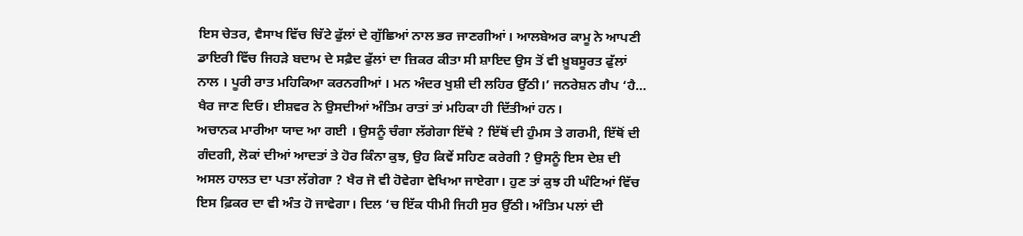ਇਸ ਚੇਤਰ, ਵੈਸਾਖ ਵਿੱਚ ਚਿੱਟੇ ਫੁੱਲਾਂ ਦੇ ਗੁੱਛਿਆਂ ਨਾਲ ਭਰ ਜਾਣਗੀਆਂ। ਆਲਬੇਅਰ ਕਾਮੂ ਨੇ ਆਪਣੀ ਡਾਇਰੀ ਵਿੱਚ ਜਿਹੜੇ ਬਦਾਮ ਦੇ ਸਫ਼ੈਦ ਫੁੱਲਾਂ ਦਾ ਜ਼ਿਕਰ ਕੀਤਾ ਸੀ ਸ਼ਾਇਦ ਉਸ ਤੋਂ ਵੀ ਖ਼ੂਬਸੂਰਤ ਫੁੱਲਾਂ ਨਾਲ । ਪੂਰੀ ਰਾਤ ਮਹਿਕਿਆ ਕਰਨਗੀਆਂ । ਮਨ ਅੰਦਰ ਖੁਸ਼ੀ ਦੀ ਲਹਿਰ ਉੱਠੀ।’ ਜਨਰੇਸ਼ਨ ਗੈਪ ‘ਹੈ… ਖੈਰ ਜਾਣ ਦਿਓ। ਈਸ਼ਵਰ ਨੇ ਉਸਦੀਆਂ ਅੰਤਿਮ ਰਾਤਾਂ ਤਾਂ ਮਹਿਕਾ ਹੀ ਦਿੱਤੀਆਂ ਹਨ।
ਅਚਾਨਕ ਮਾਰੀਆ ਯਾਦ ਆ ਗਈ । ਉਸਨੂੰ ਚੰਗਾ ਲੱਗੇਗਾ ਇੱਥੇ ? ਇੱਥੋਂ ਦੀ ਹੁੰਮਸ ਤੇ ਗਰਮੀ, ਇੱਥੋਂ ਦੀ ਗੰਦਗੀ, ਲੋਕਾਂ ਦੀਆਂ ਆਦਤਾਂ ਤੇ ਹੋਰ ਕਿੰਨਾ ਕੁਝ, ਉਹ ਕਿਵੇਂ ਸਹਿਣ ਕਰੇਗੀ ? ਉਸਨੂੰ ਇਸ ਦੇਸ਼ ਦੀ ਅਸਲ ਹਾਲਤ ਦਾ ਪਤਾ ਲੱਗੇਗਾ ? ਖੈਰ ਜੋ ਵੀ ਹੋਵੇਗਾ ਵੇਖਿਆ ਜਾਏਗਾ। ਹੁਣ ਤਾਂ ਕੁਝ ਹੀ ਘੰਟਿਆਂ ਵਿੱਚ ਇਸ ਫ਼ਿਕਰ ਦਾ ਵੀ ਅੰਤ ਹੋ ਜਾਵੇਗਾ। ਦਿਲ ‘ਚ ਇੱਕ ਧੀਮੀ ਜਿਹੀ ਸੁਰ ਉੱਠੀ। ਅੰਤਿਮ ਪਲਾਂ ਦੀ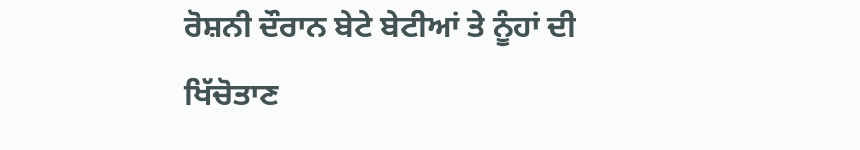ਰੋਸ਼ਨੀ ਦੌਰਾਨ ਬੇਟੇ ਬੇਟੀਆਂ ਤੇ ਨੂੰਹਾਂ ਦੀ ਖਿੱਚੋਤਾਣ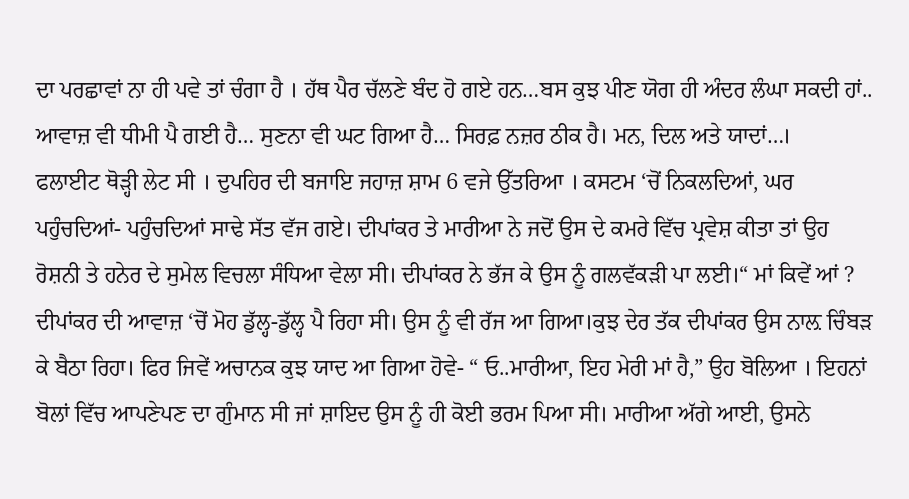ਦਾ ਪਰਛਾਵਾਂ ਨਾ ਹੀ ਪਵੇ ਤਾਂ ਚੰਗਾ ਹੈ । ਹੱਥ ਪੈਰ ਚੱਲਣੇ ਬੰਦ ਹੋ ਗਏ ਹਨ…ਬਸ ਕੁਝ ਪੀਣ ਯੋਗ ਹੀ ਅੰਦਰ ਲੰਘਾ ਸਕਦੀ ਹਾਂ.. ਆਵਾਜ਼ ਵੀ ਧੀਮੀ ਪੈ ਗਈ ਹੈ… ਸੁਣਨਾ ਵੀ ਘਟ ਗਿਆ ਹੈ… ਸਿਰਫ਼ ਨਜ਼ਰ ਠੀਕ ਹੈ। ਮਨ, ਦਿਲ ਅਤੇ ਯਾਦਾਂ…।
ਫਲਾਈਟ ਥੋੜ੍ਹੀ ਲੇਟ ਸੀ । ਦੁਪਹਿਰ ਦੀ ਬਜਾਇ ਜਹਾਜ਼ ਸ਼ਾਮ 6 ਵਜੇ ਉੱਤਰਿਆ । ਕਸਟਮ ‘ਚੋਂ ਨਿਕਲਦਿਆਂ, ਘਰ ਪਹੁੰਚਦਿਆਂ- ਪਹੁੰਚਦਿਆਂ ਸਾਢੇ ਸੱਤ ਵੱਜ ਗਏ। ਦੀਪਾਂਕਰ ਤੇ ਮਾਰੀਆ ਨੇ ਜਦੋਂ ਉਸ ਦੇ ਕਮਰੇ ਵਿੱਚ ਪ੍ਰਵੇਸ਼ ਕੀਤਾ ਤਾਂ ਉਹ ਰੋਸ਼ਨੀ ਤੇ ਹਨੇਰ ਦੇ ਸੁਮੇਲ ਵਿਚਲਾ ਸੰਧਿਆ ਵੇਲਾ ਸੀ। ਦੀਪਾਂਕਰ ਨੇ ਭੱਜ ਕੇ ਉਸ ਨੂੰ ਗਲਵੱਕੜੀ ਪਾ ਲਈ।“ ਮਾਂ ਕਿਵੇਂ ਆਂ ? ਦੀਪਾਂਕਰ ਦੀ ਆਵਾਜ਼ ‘ਚੋਂ ਮੋਹ ਡੁੱਲ੍ਹ-ਡੁੱਲ੍ਹ ਪੈ ਰਿਹਾ ਸੀ। ਉਸ ਨੂੰ ਵੀ ਰੱਜ ਆ ਗਿਆ।ਕੁਝ ਦੇਰ ਤੱਕ ਦੀਪਾਂਕਰ ਉਸ ਨਾਲ਼ ਚਿੰਬੜ ਕੇ ਬੈਠਾ ਰਿਹਾ। ਫਿਰ ਜਿਵੇਂ ਅਚਾਨਕ ਕੁਝ ਯਾਦ ਆ ਗਿਆ ਹੋਵੇ- “ ਓ..ਮਾਰੀਆ, ਇਹ ਮੇਰੀ ਮਾਂ ਹੈ,” ਉਹ ਬੋਲਿਆ । ਇਹਨਾਂ ਬੋਲਾਂ ਵਿੱਚ ਆਪਣੇਪਣ ਦਾ ਗੁੰਮਾਨ ਸੀ ਜਾਂ ਸ਼ਾਇਦ ਉਸ ਨੂੰ ਹੀ ਕੋਈ ਭਰਮ ਪਿਆ ਸੀ। ਮਾਰੀਆ ਅੱਗੇ ਆਈ, ਉਸਨੇ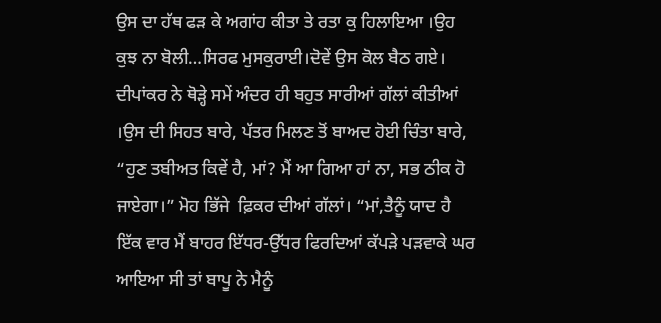ਉਸ ਦਾ ਹੱਥ ਫੜ ਕੇ ਅਗਾਂਹ ਕੀਤਾ ਤੇ ਰਤਾ ਕੁ ਹਿਲਾਇਆ ।ਉਹ ਕੁਝ ਨਾ ਬੋਲੀ…ਸਿਰਫ ਮੁਸਕੁਰਾਈ।ਦੋਵੇਂ ਉਸ ਕੋਲ ਬੈਠ ਗਏ। ਦੀਪਾਂਕਰ ਨੇ ਥੋੜ੍ਹੇ ਸਮੇਂ ਅੰਦਰ ਹੀ ਬਹੁਤ ਸਾਰੀਆਂ ਗੱਲਾਂ ਕੀਤੀਆਂ ।ਉਸ ਦੀ ਸਿਹਤ ਬਾਰੇ, ਪੱਤਰ ਮਿਲਣ ਤੋਂ ਬਾਅਦ ਹੋਈ ਚਿੰਤਾ ਬਾਰੇ, “ਹੁਣ ਤਬੀਅਤ ਕਿਵੇਂ ਹੈ, ਮਾਂ? ਮੈਂ ਆ ਗਿਆ ਹਾਂ ਨਾ, ਸਭ ਠੀਕ ਹੋ ਜਾਏਗਾ।” ਮੋਹ ਭਿੱਜੇ  ਫ਼ਿਕਰ ਦੀਆਂ ਗੱਲਾਂ। “ਮਾਂ,ਤੈਨੂੰ ਯਾਦ ਹੈ ਇੱਕ ਵਾਰ ਮੈਂ ਬਾਹਰ ਇੱਧਰ-ਉੱਧਰ ਫਿਰਦਿਆਂ ਕੱਪੜੇ ਪੜਵਾਕੇ ਘਰ ਆਇਆ ਸੀ ਤਾਂ ਬਾਪੂ ਨੇ ਮੈਨੂੰ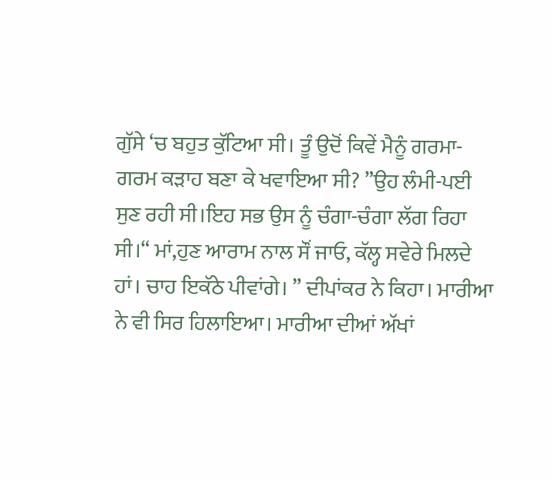ਗੁੱਸੇ ‘ਚ ਬਹੁਤ ਕੁੱਟਿਆ ਸੀ। ਤੂੰ ਉਦੋਂ ਕਿਵੇਂ ਮੈਨੂੰ ਗਰਮਾ-ਗਰਮ ਕੜਾਹ ਬਣਾ ਕੇ ਖਵਾਇਆ ਸੀ? ”ਉਹ ਲੰਮੀ-ਪਈ ਸੁਣ ਰਹੀ ਸੀ।ਇਹ ਸਭ ਉਸ ਨੂੰ ਚੰਗਾ-ਚੰਗਾ ਲੱਗ ਰਿਹਾ ਸੀ।“ ਮਾਂ,ਹੁਣ ਆਰਾਮ ਨਾਲ ਸੌਂ ਜਾਓ, ਕੱਲ੍ਹ ਸਵੇਰੇ ਮਿਲਦੇ ਹਾਂ। ਚਾਹ ਇਕੱਠੇ ਪੀਵਾਂਗੇ। ” ਦੀਪਾਂਕਰ ਨੇ ਕਿਹਾ। ਮਾਰੀਆ ਨੇ ਵੀ ਸਿਰ ਹਿਲਾਇਆ। ਮਾਰੀਆ ਦੀਆਂ ਅੱਖਾਂ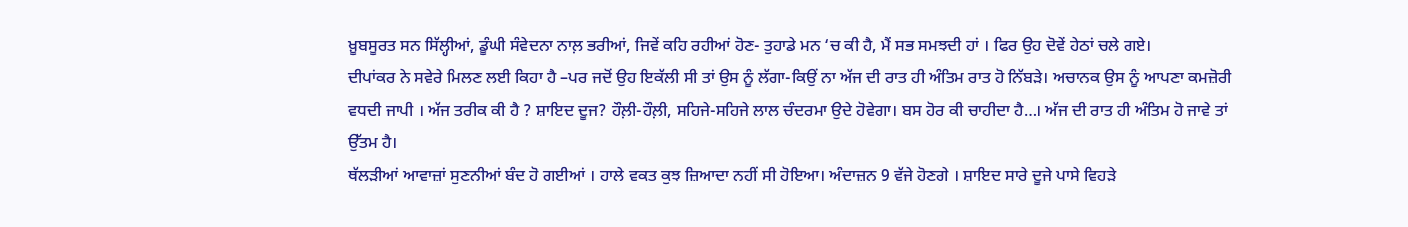ਖ਼ੂਬਸੂਰਤ ਸਨ ਸਿੱਲ੍ਹੀਆਂ, ਡੂੰਘੀ ਸੰਵੇਦਨਾ ਨਾਲ਼ ਭਰੀਆਂ, ਜਿਵੇਂ ਕਹਿ ਰਹੀਆਂ ਹੋਣ- ਤੁਹਾਡੇ ਮਨ ‘ਚ ਕੀ ਹੈ, ਮੈਂ ਸਭ ਸਮਝਦੀ ਹਾਂ । ਫਿਰ ਉਹ ਦੋਵੇਂ ਹੇਠਾਂ ਚਲੇ ਗਏ।
ਦੀਪਾਂਕਰ ਨੇ ਸਵੇਰੇ ਮਿਲਣ ਲਈ ਕਿਹਾ ਹੈ –ਪਰ ਜਦੋਂ ਉਹ ਇਕੱਲੀ ਸੀ ਤਾਂ ਉਸ ਨੂੰ ਲੱਗਾ-ਕਿਉਂ ਨਾ ਅੱਜ ਦੀ ਰਾਤ ਹੀ ਅੰਤਿਮ ਰਾਤ ਹੋ ਨਿੱਬੜੇ। ਅਚਾਨਕ ਉਸ ਨੂੰ ਆਪਣਾ ਕਮਜ਼ੋਰੀ ਵਧਦੀ ਜਾਪੀ । ਅੱਜ ਤਰੀਕ ਕੀ ਹੈ ? ਸ਼ਾਇਦ ਦੂਜ? ਹੌਲ਼ੀ-ਹੌਲ਼ੀ, ਸਹਿਜੇ-ਸਹਿਜੇ ਲਾਲ ਚੰਦਰਮਾ ਉਦੇ ਹੋਵੇਗਾ। ਬਸ ਹੋਰ ਕੀ ਚਾਹੀਦਾ ਹੈ…। ਅੱਜ ਦੀ ਰਾਤ ਹੀ ਅੰਤਿਮ ਹੋ ਜਾਵੇ ਤਾਂ ਉੱਤਮ ਹੈ।
ਥੱਲੜੀਆਂ ਆਵਾਜ਼ਾਂ ਸੁਣਨੀਆਂ ਬੰਦ ਹੋ ਗਈਆਂ । ਹਾਲੇ ਵਕਤ ਕੁਝ ਜ਼ਿਆਦਾ ਨਹੀਂ ਸੀ ਹੋਇਆ। ਅੰਦਾਜ਼ਨ 9 ਵੱਜੇ ਹੋਣਗੇ । ਸ਼ਾਇਦ ਸਾਰੇ ਦੂਜੇ ਪਾਸੇ ਵਿਹੜੇ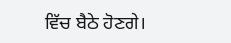ਵਿੱਚ ਬੈਠੇ ਹੋਣਗੇ।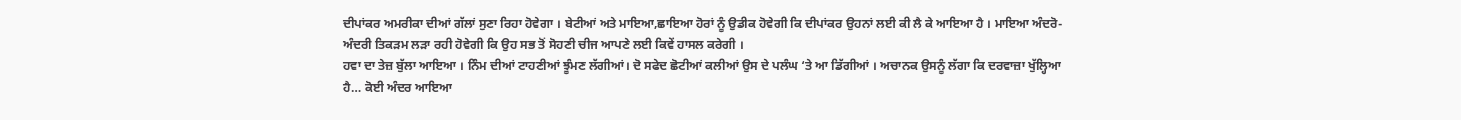ਦੀਪਾਂਕਰ ਅਮਰੀਕਾ ਦੀਆਂ ਗੱਲਾਂ ਸੁਣਾ ਰਿਹਾ ਹੋਵੇਗਾ । ਬੇਟੀਆਂ ਅਤੇ ਮਾਇਆ,ਛਾਇਆ ਹੋਰਾਂ ਨੂੰ ਉਡੀਕ ਹੋਵੇਗੀ ਕਿ ਦੀਪਾਂਕਰ ਉਹਨਾਂ ਲਈ ਕੀ ਲੈ ਕੇ ਆਇਆ ਹੈ । ਮਾਇਆ ਅੰਦਰੋ-ਅੰਦਰੀ ਤਿਕੜਮ ਲੜਾ ਰਹੀ ਹੋਵੇਗੀ ਕਿ ਉਹ ਸਭ ਤੋਂ ਸੋਹਣੀ ਚੀਜ ਆਪਣੇ ਲਈ ਕਿਵੇਂ ਹਾਸਲ ਕਰੇਗੀ ।
ਹਵਾ ਦਾ ਤੇਜ਼ ਬੁੱਲਾ ਆਇਆ । ਨਿੰਮ ਦੀਆਂ ਟਾਹਣੀਆਂ ਝੂੰਮਣ ਲੱਗੀਆਂ। ਦੋ ਸਫੇਦ ਛੋਟੀਆਂ ਕਲੀਆਂ ਉਸ ਦੇ ਪਲੰਘ ‘ਤੇ ਆ ਡਿੱਗੀਆਂ । ਅਚਾਨਕ ਉਸਨੂੰ ਲੱਗਾ ਕਿ ਦਰਵਾਜ਼ਾ ਖੁੱਲ੍ਹਿਆ ਹੈ… ਕੋਈ ਅੰਦਰ ਆਇਆ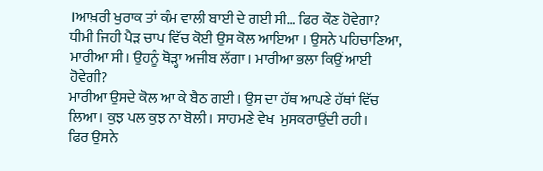।ਆਖ਼ਰੀ ਖੁਰਾਕ ਤਾਂ ਕੰਮ ਵਾਲੀ ਬਾਈ ਦੇ ਗਈ ਸੀ… ਫਿਰ ਕੌਣ ਹੋਵੇਗਾ?
ਧੀਮੀ ਜਿਹੀ ਪੈੜ ਚਾਪ ਵਿੱਚ ਕੋਈ ਉਸ ਕੋਲ ਆਇਆ । ਉਸਨੇ ਪਹਿਚਾਣਿਆ, ਮਾਰੀਆ ਸੀ। ਉਹਨੂੰ ਥੋੜ੍ਹਾ ਅਜੀਬ ਲੱਗਾ। ਮਾਰੀਆ ਭਲਾ ਕਿਉਂ ਆਈ ਹੋਵੇਗੀ?
ਮਾਰੀਆ ਉਸਦੇ ਕੋਲ ਆ ਕੇ ਬੈਠ ਗਈ । ਉਸ ਦਾ ਹੱਥ ਆਪਣੇ ਹੱਥਾਂ ਵਿੱਚ ਲਿਆ। ਕੁਝ ਪਲ ਕੁਝ ਨਾ ਬੋਲੀ। ਸਾਹਮਣੇ ਵੇਖ  ਮੁਸਕਰਾਉਂਦੀ ਰਹੀ।
ਫਿਰ ਉਸਨੇ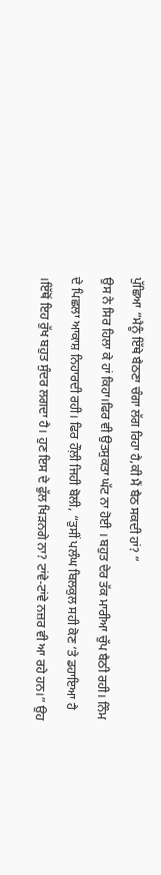ਪੁੱਛਿਆ “ਮੈਨੂੰ ਇੱਥੇ ਬੈਠਣਾ ਚੰਗਾ ਲੱਗ ਰਿਹਾ ਹੈ,ਕੀ ਮੈਂ ਬੈਠ ਸਕਦੀ ਹਾਂ? ”
ਉਸ ਨੇ ਸਿਰ ਹਿਲਾ ਕੇ ਹਾਂ ਕਿਹਾ।ਫਿਰ ਵੀ ਉਤਸੁਕਤਾ ਘੱਟ ਨਾ ਹੋਈ । ਬਹੁਤ ਦੇਰ ਤੱਕ ਮਾਰੀਆ ਚੁੱਪ ਬੈਠੀ ਰਹੀ। ਨਿੰਮ ਦੇ ਪਿਛਲਾ ਆਕਾਸ਼ ਨਿਹਾਰਦੀ ਰਹੀ। ਫਿਰ ਹੌਲ਼ੀ ਜਿਹੀ ਬੋਲੀ, “ਤੁਸੀਂ ਪਲੰਘ ਬਿਲਕੁਲ ਸਹੀ ਕੋਣ ‘ਤੇ ਡਹਾਇਆ ਹੈ ।ਇੱਥੋਂ ਇਹ ਰੁੱਖ ਬਹੁਤ ਸੁੰਦਰ ਲਗਦਾ ਹੈ। ਹੁਣ ਇਸ ਦੇ ਫੁੱਲ ਖਿੜਨਗੇ ਨਾ? ਟਾਂਵੇ-ਟਾਂਵੇ ਨਜ਼ਰ ਵੀ ਆ ਰਹੇ ਹਨ।” ਉਹ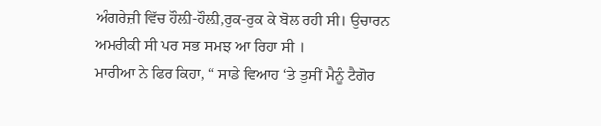ਅੰਗਰੇਜ਼ੀ ਵਿੱਚ ਹੌਲ਼ੀ-ਹੌਲ਼ੀ,ਰੁਕ-ਰੁਕ ਕੇ ਬੋਲ ਰਹੀ ਸੀ। ਉਚਾਰਨ ਅਮਰੀਕੀ ਸੀ ਪਰ ਸਭ ਸਮਝ ਆ ਰਿਹਾ ਸੀ ।
ਮਾਰੀਆ ਨੇ ਫਿਰ ਕਿਹਾ, “ ਸਾਡੇ ਵਿਆਹ ‘ਤੇ ਤੁਸੀਂ ਮੈਨੂੰ ਟੈਗੋਰ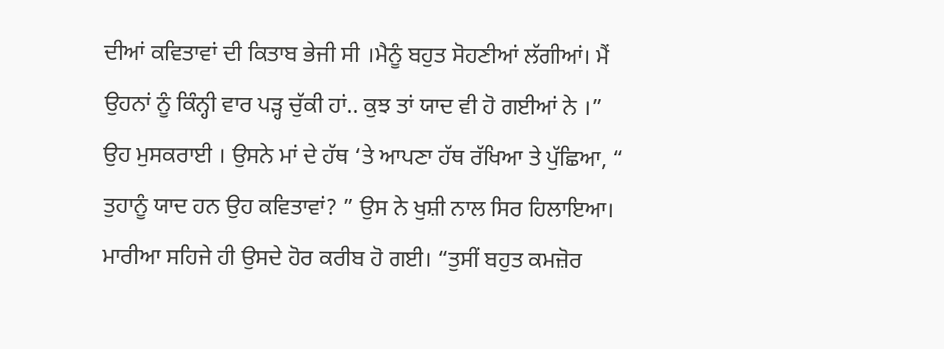ਦੀਆਂ ਕਵਿਤਾਵਾਂ ਦੀ ਕਿਤਾਬ ਭੇਜੀ ਸੀ ।ਮੈਨੂੰ ਬਹੁਤ ਸੋਹਣੀਆਂ ਲੱਗੀਆਂ। ਮੈਂ ਉਹਨਾਂ ਨੂੰ ਕਿੰਨ੍ਹੀ ਵਾਰ ਪੜ੍ਹ ਚੁੱਕੀ ਹਾਂ.. ਕੁਝ ਤਾਂ ਯਾਦ ਵੀ ਹੋ ਗਈਆਂ ਨੇ ।” ਉਹ ਮੁਸਕਰਾਈ । ਉਸਨੇ ਮਾਂ ਦੇ ਹੱਥ ‘ਤੇ ਆਪਣਾ ਹੱਥ ਰੱਖਿਆ ਤੇ ਪੁੱਛਿਆ, “ ਤੁਹਾਨੂੰ ਯਾਦ ਹਨ ਉਹ ਕਵਿਤਾਵਾਂ? ” ਉਸ ਨੇ ਖੁਸ਼ੀ ਨਾਲ ਸਿਰ ਹਿਲਾਇਆ। ਮਾਰੀਆ ਸਹਿਜੇ ਹੀ ਉਸਦੇ ਹੋਰ ਕਰੀਬ ਹੋ ਗਈ। “ਤੁਸੀਂ ਬਹੁਤ ਕਮਜ਼ੋਰ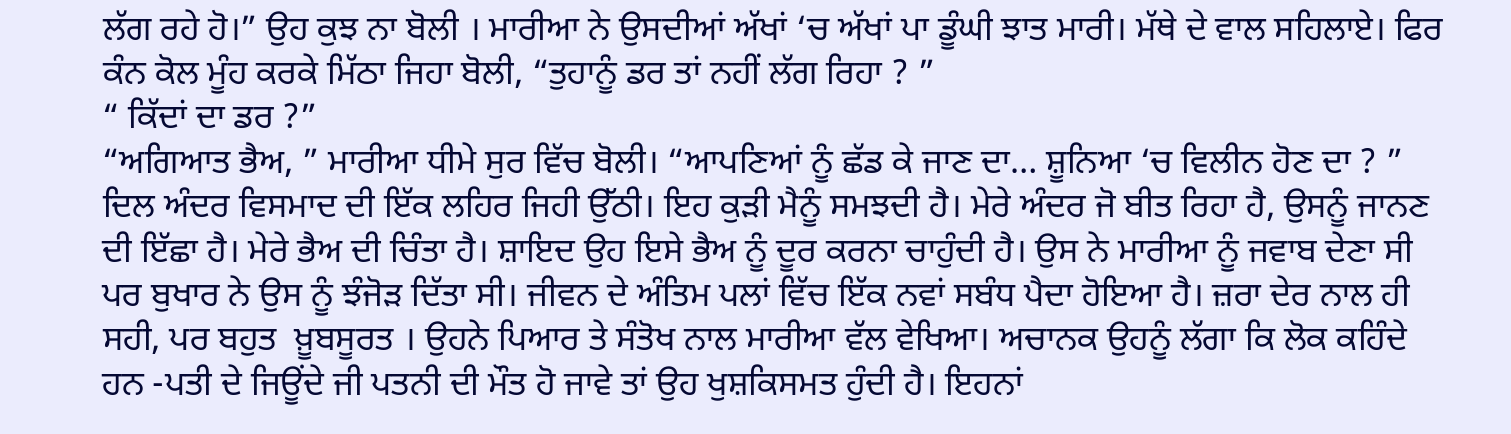ਲੱਗ ਰਹੇ ਹੋ।” ਉਹ ਕੁਝ ਨਾ ਬੋਲੀ । ਮਾਰੀਆ ਨੇ ਉਸਦੀਆਂ ਅੱਖਾਂ ‘ਚ ਅੱਖਾਂ ਪਾ ਡੂੰਘੀ ਝਾਤ ਮਾਰੀ। ਮੱਥੇ ਦੇ ਵਾਲ ਸਹਿਲਾਏ। ਫਿਰ ਕੰਨ ਕੋਲ ਮੂੰਹ ਕਰਕੇ ਮਿੱਠਾ ਜਿਹਾ ਬੋਲੀ, “ਤੁਹਾਨੂੰ ਡਰ ਤਾਂ ਨਹੀਂ ਲੱਗ ਰਿਹਾ ? ”
“ ਕਿੱਦਾਂ ਦਾ ਡਰ ?”
“ਅਗਿਆਤ ਭੈਅ, ” ਮਾਰੀਆ ਧੀਮੇ ਸੁਰ ਵਿੱਚ ਬੋਲੀ। “ਆਪਣਿਆਂ ਨੂੰ ਛੱਡ ਕੇ ਜਾਣ ਦਾ… ਸ਼ੂਨਿਆ ‘ਚ ਵਿਲੀਨ ਹੋਣ ਦਾ ? ”
ਦਿਲ ਅੰਦਰ ਵਿਸਮਾਦ ਦੀ ਇੱਕ ਲਹਿਰ ਜਿਹੀ ਉੱਠੀ। ਇਹ ਕੁੜੀ ਮੈਨੂੰ ਸਮਝਦੀ ਹੈ। ਮੇਰੇ ਅੰਦਰ ਜੋ ਬੀਤ ਰਿਹਾ ਹੈ, ਉਸਨੂੰ ਜਾਨਣ ਦੀ ਇੱਛਾ ਹੈ। ਮੇਰੇ ਭੈਅ ਦੀ ਚਿੰਤਾ ਹੈ। ਸ਼ਾਇਦ ਉਹ ਇਸੇ ਭੈਅ ਨੂੰ ਦੂਰ ਕਰਨਾ ਚਾਹੁੰਦੀ ਹੈ। ਉਸ ਨੇ ਮਾਰੀਆ ਨੂੰ ਜਵਾਬ ਦੇਣਾ ਸੀ ਪਰ ਬੁਖਾਰ ਨੇ ਉਸ ਨੂੰ ਝੰਜੋੜ ਦਿੱਤਾ ਸੀ। ਜੀਵਨ ਦੇ ਅੰਤਿਮ ਪਲਾਂ ਵਿੱਚ ਇੱਕ ਨਵਾਂ ਸਬੰਧ ਪੈਦਾ ਹੋਇਆ ਹੈ। ਜ਼ਰਾ ਦੇਰ ਨਾਲ ਹੀ ਸਹੀ, ਪਰ ਬਹੁਤ  ਖ਼ੂਬਸੂਰਤ । ਉਹਨੇ ਪਿਆਰ ਤੇ ਸੰਤੋਖ ਨਾਲ ਮਾਰੀਆ ਵੱਲ ਵੇਖਿਆ। ਅਚਾਨਕ ਉਹਨੂੰ ਲੱਗਾ ਕਿ ਲੋਕ ਕਹਿੰਦੇ ਹਨ -ਪਤੀ ਦੇ ਜਿਊਂਦੇ ਜੀ ਪਤਨੀ ਦੀ ਮੌਤ ਹੋ ਜਾਵੇ ਤਾਂ ਉਹ ਖੁਸ਼ਕਿਸਮਤ ਹੁੰਦੀ ਹੈ। ਇਹਨਾਂ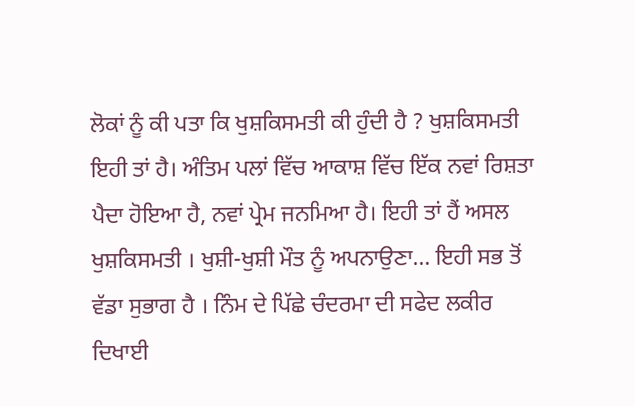ਲੋਕਾਂ ਨੂੰ ਕੀ ਪਤਾ ਕਿ ਖੁਸ਼ਕਿਸਮਤੀ ਕੀ ਹੁੰਦੀ ਹੈ ? ਖੁਸ਼ਕਿਸਮਤੀ ਇਹੀ ਤਾਂ ਹੈ। ਅੰਤਿਮ ਪਲਾਂ ਵਿੱਚ ਆਕਾਸ਼ ਵਿੱਚ ਇੱਕ ਨਵਾਂ ਰਿਸ਼ਤਾ ਪੈਦਾ ਹੋਇਆ ਹੈ, ਨਵਾਂ ਪ੍ਰੇਮ ਜਨਮਿਆ ਹੈ। ਇਹੀ ਤਾਂ ਹੈਂ ਅਸਲ ਖੁਸ਼ਕਿਸਮਤੀ । ਖੁਸ਼ੀ-ਖੁਸ਼ੀ ਮੌਤ ਨੂੰ ਅਪਨਾਉਣਾ… ਇਹੀ ਸਭ ਤੋਂ ਵੱਡਾ ਸੁਭਾਗ ਹੈ । ਨਿੰਮ ਦੇ ਪਿੱਛੇ ਚੰਦਰਮਾ ਦੀ ਸਫੇਦ ਲਕੀਰ ਦਿਖਾਈ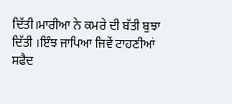ਦਿੱਤੀ।ਮਾਰੀਆ ਨੇ ਕਮਰੇ ਦੀ ਬੱਤੀ ਬੁਝਾ ਦਿੱਤੀ ।ਇੰਝ ਜਾਪਿਆ ਜਿਵੇਂ ਟਾਹਣੀਆਂ ਸਫੈਦ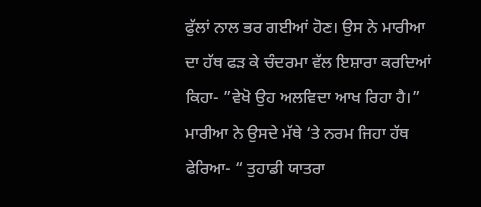ਫੁੱਲਾਂ ਨਾਲ ਭਰ ਗਈਆਂ ਹੋਣ। ਉਸ ਨੇ ਮਾਰੀਆ ਦਾ ਹੱਥ ਫੜ ਕੇ ਚੰਦਰਮਾ ਵੱਲ ਇਸ਼ਾਰਾ ਕਰਦਿਆਂ ਕਿਹਾ- ”ਵੇਖੋ ਉਹ ਅਲਵਿਦਾ ਆਖ ਰਿਹਾ ਹੈ।”
ਮਾਰੀਆ ਨੇ ਉਸਦੇ ਮੱਥੇ ‘ਤੇ ਨਰਮ ਜਿਹਾ ਹੱਥ ਫੇਰਿਆ- “ ਤੁਹਾਡੀ ਯਾਤਰਾ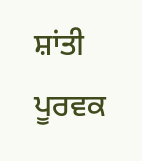ਸ਼ਾਂਤੀ ਪੂਰਵਕ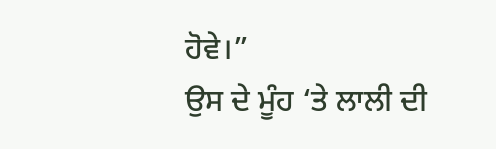ਹੋਵੇ।”
ਉਸ ਦੇ ਮੂੰਹ ‘ਤੇ ਲਾਲੀ ਦੀ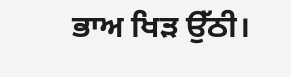ਭਾਅ ਖਿੜ ਉੱਠੀ।